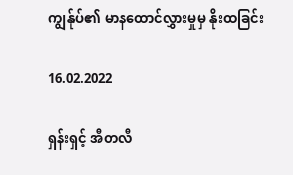ကျွန်ုပ်၏ မာနထောင်လွှားမှုမှ နိုးထခြင်း

16.02.2022

ရှန်းရှင့် အီတလီ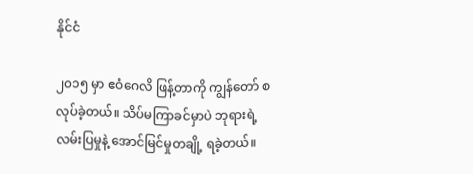နိုင်ငံ

၂၀၁၅ မှာ ဧဝံဂေလိ ဖြန့်တာကို ကျွန်တော် စလုပ်ခဲ့တယ်။ သိပ်မကြာခင်မှာပဲ ဘုရားရဲ့ လမ်းပြမှုနဲ့ အောင်မြင်မှုတချို့ ရခဲ့တယ်။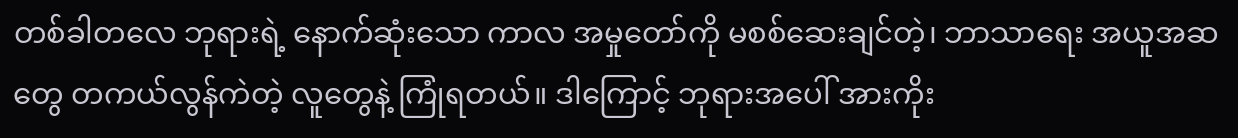တစ်ခါတလေ ဘုရားရဲ့ နောက်ဆုံးသော ကာလ အမှုတော်ကို မစစ်ဆေးချင်တဲ့၊ ဘာသာရေး အယူအဆတွေ တကယ်လွန်ကဲတဲ့ လူတွေနဲ့ ကြုံရတယ်။ ဒါကြောင့် ဘုရားအပေါ် အားကိုး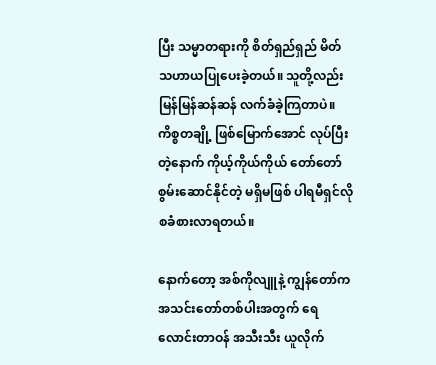ပြီး သမ္မာတရားကို စိတ်ရှည်ရှည် မိတ်သဟာယပြုပေးခဲ့တယ်။ သူတို့လည်း မြန်မြန်ဆန်ဆန် လက်ခံခဲ့ကြတာပဲ။ ကိစ္စတချို့ ဖြစ်မြောက်အောင် လုပ်ပြီးတဲ့နောက် ကိုယ့်ကိုယ်ကိုယ် တော်တော်စွမ်းဆောင်နိုင်တဲ့ မရှိမဖြစ် ပါရမီရှင်လို စခံစားလာရတယ်။

နောက်တော့ အစ်ကိုလျူနဲ့ ကျွန်တော်က အသင်းတော်တစ်ပါးအတွက် ရေလောင်းတာဝန် အသီးသီး ယူလိုက်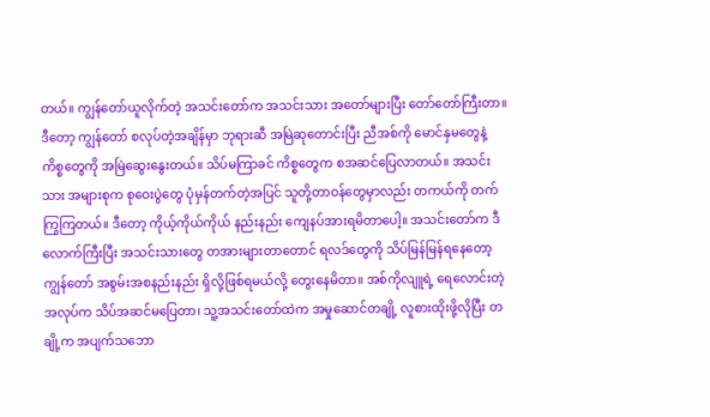တယ်။ ကျွန်တော်ယူလိုက်တဲ့ အသင်းတော်က အသင်းသား အတော်များပြီး တော်တော်ကြီးတာ။ ဒီတော့ ကျွန်တော် စလုပ်တဲ့အချိန်မှာ ဘုရားဆီ အမြဲဆုတောင်းပြီး ညီအစ်ကို မောင်နှမတွေနဲ့ ကိစ္စတွေကို အမြဲဆွေးနွေးတယ်။ သိပ်မကြာခင် ကိစ္စတွေက စအဆင်ပြေလာတယ်။ အသင်းသား အများစုက စုဝေးပွဲတွေ ပုံမှန်တက်တဲ့အပြင် သူတို့တာဝန်တွေမှာလည်း တကယ်ကို တက်ကြွကြတယ်။ ဒီတော့ ကိုယ့်ကိုယ်ကိုယ် နည်းနည်း ကျေနပ်အားရမိတာပေါ့။ အသင်းတော်က ဒီလောက်ကြီးပြီး အသင်းသားတွေ တအားများတာတောင် ရလဒ်တွေကို သိပ်မြန်မြန်ရနေတော့ ကျွန်တော် အစွမ်းအစနည်းနည်း ရှိလို့ဖြစ်ရမယ်လို့ တွေးနေမိတာ။ အစ်ကိုလျူရဲ့ ရေလောင်းတဲ့အလုပ်က သိပ်အဆင်မပြေတာ၊ သူ့အသင်းတော်ထဲက အမှုဆောင်တချို့ လူစားထိုးဖို့လိုပြီး တချို့က အပျက်သဘော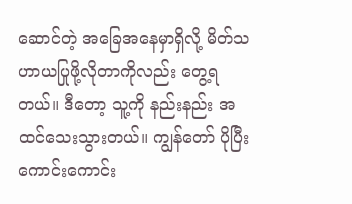ဆောင်တဲ့ အခြေအနေမှာရှိလို့ မိတ်သဟာယပြုဖို့လိုတာကိုလည်း တွေ့ရတယ်။ ဒီတော့ သူ့ကို နည်းနည်း အထင်သေးသွားတယ်။ ကျွန်တော် ပိုပြီးကောင်းကောင်း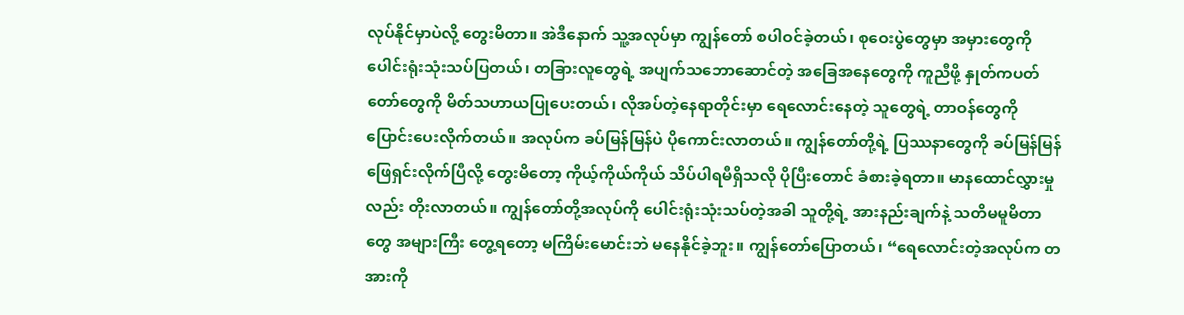လုပ်နိုင်မှာပဲလို့ တွေးမိတာ။ အဲဒီနောက် သူ့အလုပ်မှာ ကျွန်တော် စပါဝင်ခဲ့တယ်၊ စုဝေးပွဲတွေမှာ အမှားတွေကို ပေါင်းရုံးသုံးသပ်ပြတယ်၊ တခြားလူတွေရဲ့ အပျက်သဘောဆောင်တဲ့ အခြေအနေတွေကို ကူညီဖို့ နှုတ်ကပတ်တော်တွေကို မိတ်သဟာယပြုပေးတယ်၊ လိုအပ်တဲ့နေရာတိုင်းမှာ ရေလောင်းနေတဲ့ သူတွေရဲ့ တာဝန်တွေကို ပြောင်းပေးလိုက်တယ်။ အလုပ်က ခပ်မြန်မြန်ပဲ ပိုကောင်းလာတယ်။ ကျွန်တော်တို့ရဲ့ ပြဿနာတွေကို ခပ်မြန်မြန် ဖြေရှင်းလိုက်ပြီလို့ တွေးမိတော့ ကိုယ့်ကိုယ်ကိုယ် သိပ်ပါရမီရှိသလို ပိုပြီးတောင် ခံစားခဲ့ရတာ။ မာနထောင်လွှားမှုလည်း တိုးလာတယ်။ ကျွန်တော်တို့အလုပ်ကို ပေါင်းရုံးသုံးသပ်တဲ့အခါ သူတို့ရဲ့ အားနည်းချက်နဲ့ သတိမမူမိတာတွေ အများကြီး တွေ့ရတော့ မကြိမ်းမောင်းဘဲ မနေနိုင်ခဲ့ဘူး။ ကျွန်တော်ပြောတယ်၊ “ရေလောင်းတဲ့အလုပ်က တအားကို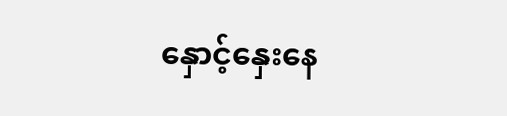နှောင့်နှေးနေ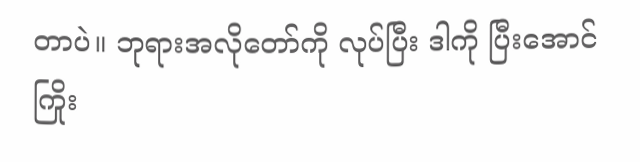တာပဲ။ ဘုရားအလိုတော်ကို လုပ်ပြီး ဒါကို ပြီးအောင် ကြိုး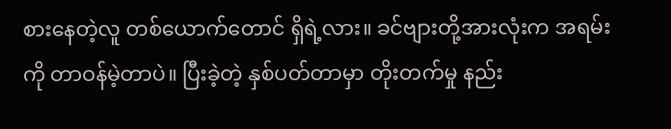စားနေတဲ့လူ တစ်ယောက်တောင် ရှိရဲ့လား။ ခင်ဗျားတို့အားလုံးက အရမ်းကို တာဝန်မဲ့တာပဲ။ ပြီးခဲ့တဲ့ နှစ်ပတ်တာမှာ တိုးတက်မှု နည်း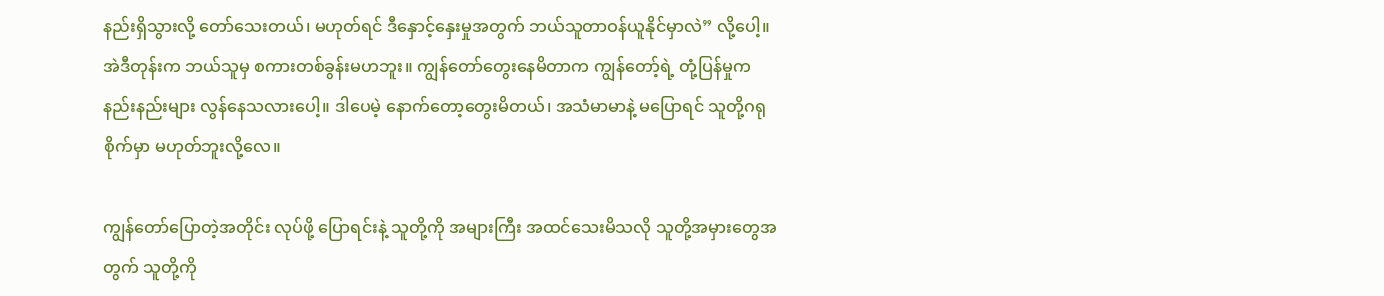နည်းရှိသွားလို့ တော်သေးတယ်၊ မဟုတ်ရင် ဒီနှောင့်နှေးမှုအတွက် ဘယ်သူတာဝန်ယူနိုင်မှာလဲ” လို့ပေါ့။ အဲဒီတုန်းက ဘယ်သူမှ စကားတစ်ခွန်းမဟဘူး။ ကျွန်တော်တွေးနေမိတာက ကျွန်တော့်ရဲ့ တုံ့ပြန်မှုက နည်းနည်းများ လွန်နေသလားပေါ့။ ဒါပေမဲ့ နောက်တော့တွေးမိတယ်၊ အသံမာမာနဲ့ မပြောရင် သူတို့ဂရုစိုက်မှာ မဟုတ်ဘူးလို့လေ။

ကျွန်တော်ပြောတဲ့အတိုင်း လုပ်ဖို့ ပြောရင်းနဲ့ သူတို့ကို အများကြီး အထင်သေးမိသလို သူတို့အမှားတွေအတွက် သူတို့ကို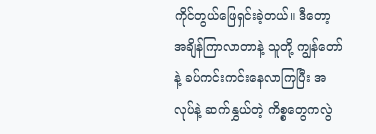ကိုင်တွယ်ဖြေရှင်းခဲ့တယ်။ ဒီတော့ အချိန်ကြာလာတာနဲ့ သူတို့ ကျွန်တော်နဲ့ ခပ်ကင်းကင်းနေလာကြပြီး အလုပ်နဲ့ ဆက်နွှယ်တဲ့ ကိစ္စတွေကလွဲ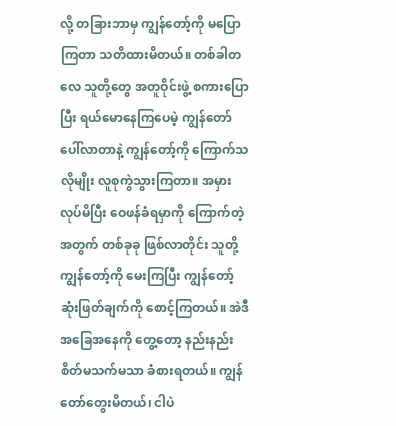လို့ တခြားဘာမှ ကျွန်တော့်ကို မပြောကြတာ သတိထားမိတယ်။ တစ်ခါတလေ သူတို့တွေ အတူဝိုင်းဖွဲ့ စကားပြောပြီး ရယ်မောနေကြပေမဲ့ ကျွန်တော်ပေါ်လာတာနဲ့ ကျွန်တော့်ကို ကြောက်သလိုမျိုး လူစုကွဲသွားကြတာ။ အမှားလုပ်မိပြီး ဝေဖန်ခံရမှာကို ကြောက်တဲ့အတွက် တစ်ခုခု ဖြစ်လာတိုင်း သူတို့ကျွန်တော့်ကို မေးကြပြီး ကျွန်တော့်ဆုံးဖြတ်ချက်ကို စောင့်ကြတယ်။ အဲဒီအခြေအနေကို တွေ့တော့ နည်းနည်းစိတ်မသက်မသာ ခံစားရတယ်။ ကျွန်တော်တွေးမိတယ်၊ ငါပဲ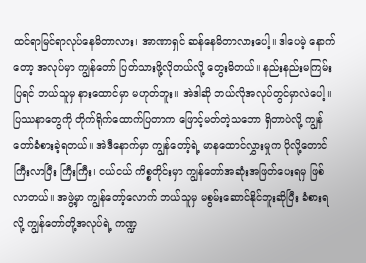ထင်ရာမြင်ရာလုပ်နေမိတာလား၊ အာဏာရှင် ဆန်နေမိတာလားပေါ့။ ဒါပေမဲ့ နောက်တော့ အလုပ်မှာ ကျွန်တော် ပြတ်သားဖို့လိုတယ်လို့ တွေးမိတယ်။ နည်းနည်းမကြမ်းပြရင် ဘယ်သူမှ နားထောင်မှာ မဟုတ်ဘူး။ အဲဒါဆို ဘယ်လိုအလုပ်တွင်မှာလဲပေါ့။ ပြဿနာတွေကို တိုက်ရိုက်ထောက်ပြတာက ဖြောင့်မတ်တဲ့သဘော ရှိတာပဲလို့ ကျွန်တော်ခံစားခဲ့ရတယ်။ အဲဒီနောက်မှာ ကျွန်တော့်ရဲ့ မာနထောင်လွှားမှုက ပိုလို့တောင် ကြီးလာပြီး ကြီးကြီး၊ ငယ်ငယ် ကိစ္စတိုင်းမှာ ကျွန်တော်အဆုံးအဖြတ်ပေးရမှ ဖြစ်လာတယ်။ အဖွဲ့မှာ ကျွန်တော့်လောက် ဘယ်သူမှ မစွမ်းဆောင်နိုင်ဘူးဆိုပြီး ခံစားရလို့ ကျွန်တော်တို့အလုပ်ရဲ့ ကဏ္ဍ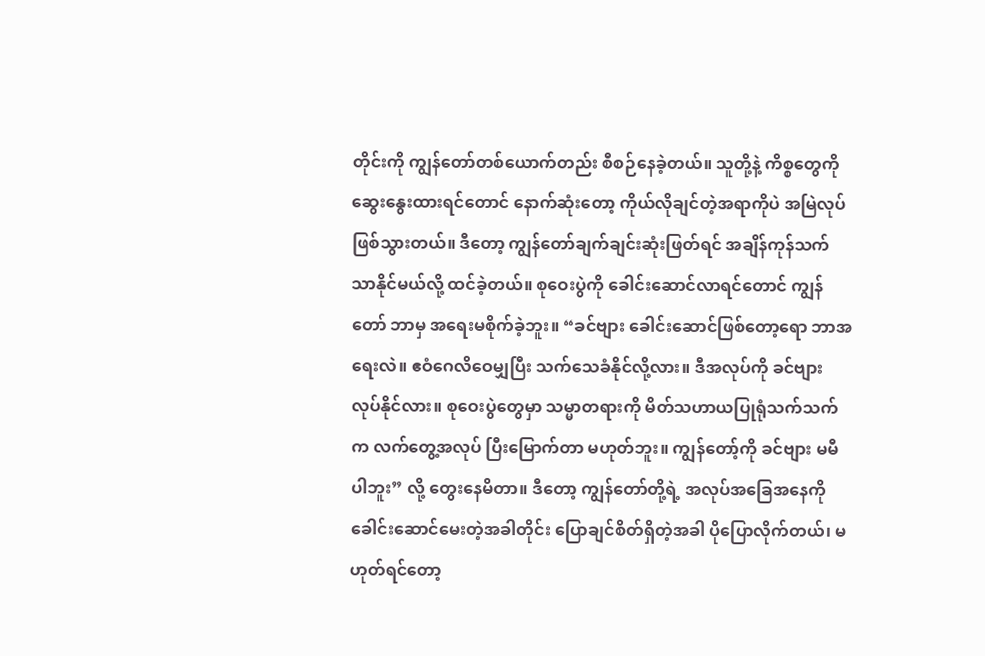တိုင်းကို ကျွန်တော်တစ်ယောက်တည်း စီစဉ်နေခဲ့တယ်။ သူတို့နဲ့ ကိစ္စတွေကို ဆွေးနွေးထားရင်တောင် နောက်ဆုံးတော့ ကိုယ်လိုချင်တဲ့အရာကိုပဲ အမြဲလုပ်ဖြစ်သွားတယ်။ ဒီတော့ ကျွန်တော်ချက်ချင်းဆုံးဖြတ်ရင် အချိန်ကုန်သက်သာနိုင်မယ်လို့ ထင်ခဲ့တယ်။ စုဝေးပွဲကို ခေါင်းဆောင်လာရင်တောင် ကျွန်တော် ဘာမှ အရေးမစိုက်ခဲ့ဘူး။ “ခင်ဗျား ခေါင်းဆောင်ဖြစ်တော့ရော ဘာအရေးလဲ။ ဧဝံဂေလိဝေမျှပြီး သက်သေခံနိုင်လို့လား။ ဒီအလုပ်ကို ခင်ဗျားလုပ်နိုင်လား။ စုဝေးပွဲတွေမှာ သမ္မာတရားကို မိတ်သဟာယပြုရုံသက်သက်က လက်တွေ့အလုပ် ပြီးမြောက်တာ မဟုတ်ဘူး။ ကျွန်တော့်ကို ခင်ဗျား မမီပါဘူး” လို့ တွေးနေမိတာ။ ဒီတော့ ကျွန်တော်တို့ရဲ့ အလုပ်အခြေအနေကို ခေါင်းဆောင်မေးတဲ့အခါတိုင်း ပြောချင်စိတ်ရှိတဲ့အခါ ပိုပြောလိုက်တယ်၊ မဟုတ်ရင်တော့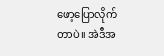ဖော့ပြောလိုက်တာပဲ။ အဲဒီအ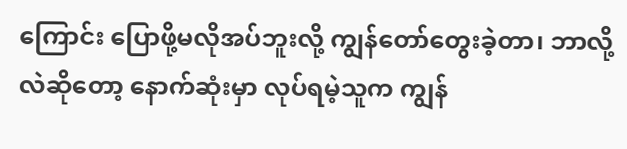ကြောင်း ပြောဖို့မလိုအပ်ဘူးလို့ ကျွန်တော်တွေးခဲ့တာ၊ ဘာလို့လဲဆိုတော့ နောက်ဆုံးမှာ လုပ်ရမဲ့သူက ကျွန်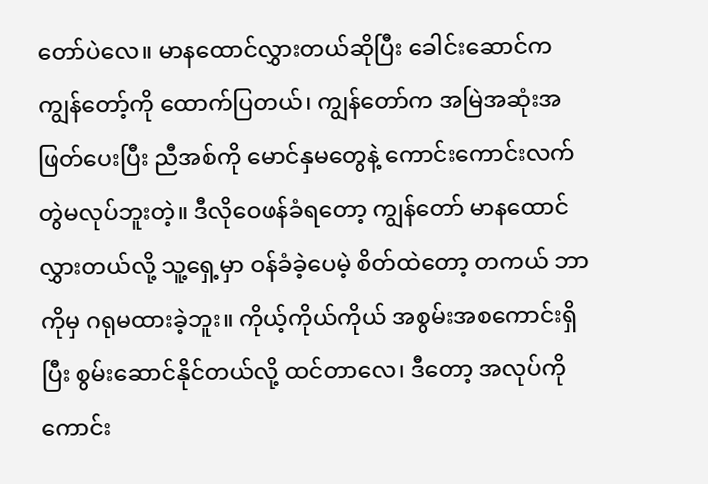တော်ပဲလေ။ မာနထောင်လွှားတယ်ဆိုပြီး ခေါင်းဆောင်က ကျွန်တော့်ကို ထောက်ပြတယ်၊ ကျွန်တော်က အမြဲအဆုံးအဖြတ်ပေးပြီး ညီအစ်ကို မောင်နှမတွေနဲ့ ကောင်းကောင်းလက်တွဲမလုပ်ဘူးတဲ့။ ဒီလိုဝေဖန်ခံရတော့ ကျွန်တော် မာနထောင်လွှားတယ်လို့ သူ့ရှေ့မှာ ဝန်ခံခဲ့ပေမဲ့ စိတ်ထဲတော့ တကယ် ဘာကိုမှ ဂရုမထားခဲ့ဘူး။ ကိုယ့်ကိုယ်ကိုယ် အစွမ်းအစကောင်းရှိပြီး စွမ်းဆောင်နိုင်တယ်လို့ ထင်တာလေ၊ ဒီတော့ အလုပ်ကို ကောင်း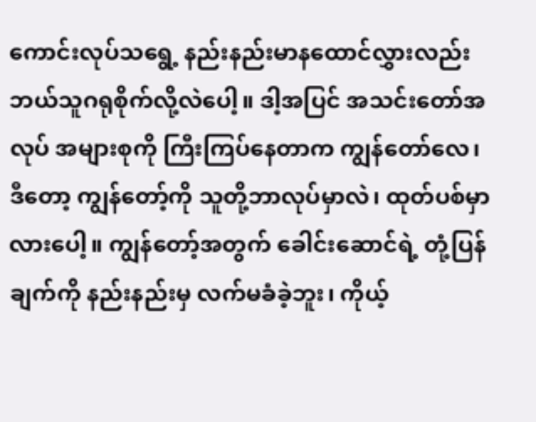ကောင်းလုပ်သရွေ့ နည်းနည်းမာနထောင်လွှားလည်း ဘယ်သူဂရုစိုက်လို့လဲပေါ့။ ဒါ့အပြင် အသင်းတော်အလုပ် အများစုကို ကြီးကြပ်နေတာက ကျွန်တော်လေ၊ ဒီတော့ ကျွန်တော့်ကို သူတို့ဘာလုပ်မှာလဲ၊ ထုတ်ပစ်မှာလားပေါ့။ ကျွန်တော့်အတွက် ခေါင်းဆောင်ရဲ့ တုံ့ပြန်ချက်ကို နည်းနည်းမှ လက်မခံခဲ့ဘူး၊ ကိုယ့်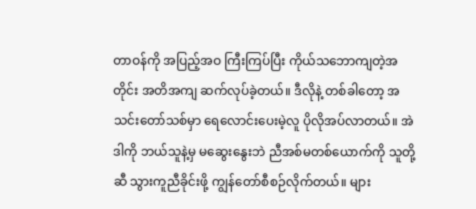တာဝန်ကို အပြည့်အဝ ကြီးကြပ်ပြီး ကိုယ်သဘောကျတဲ့အတိုင်း အတိအကျ ဆက်လုပ်ခဲ့တယ်။ ဒီလိုနဲ့ တစ်ခါတော့ အသင်းတော်သစ်မှာ ရေလောင်းပေးမဲ့လူ ပိုလိုအပ်လာတယ်။ အဲဒါကို ဘယ်သူနဲ့မှ မဆွေးနွေးဘဲ ညီအစ်မတစ်ယောက်ကို သူတို့ဆီ သွားကူညီခိုင်းဖို့ ကျွန်တော်စီစဉ်လိုက်တယ်။ များ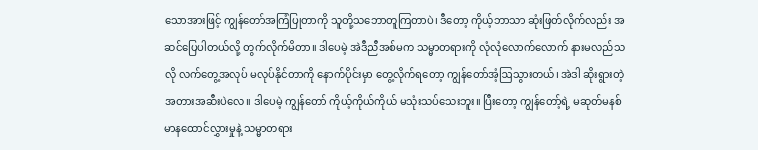သောအားဖြင့် ကျွန်တော်အကြံပြုတာကို သူတို့သဘောတူကြတာပဲ၊ ဒီတော့ ကိုယ့်ဘာသာ ဆုံးဖြတ်လိုက်လည်း အဆင်ပြေပါတယ်လို့ တွက်လိုက်မိတာ။ ဒါပေမဲ့ အဲဒီညီအစ်မက သမ္မာတရားကို လုံလုံလောက်လောက် နားမလည်သလို လက်တွေ့အလုပ် မလုပ်နိုင်တာကို နောက်ပိုင်းမှာ တွေ့လိုက်ရတော့ ကျွန်တော်အံ့ဩသွားတယ်၊ အဲဒါ ဆိုးရွားတဲ့ အတားအဆီးပဲလေ။ ဒါပေမဲ့ ကျွန်တော် ကိုယ့်ကိုယ်ကိုယ် မသုံးသပ်သေးဘူး။ ပြီးတော့ ကျွန်တော့်ရဲ့ မဆုတ်မနစ် မာနထောင်လွှားမှုနဲ့ သမ္မာတရား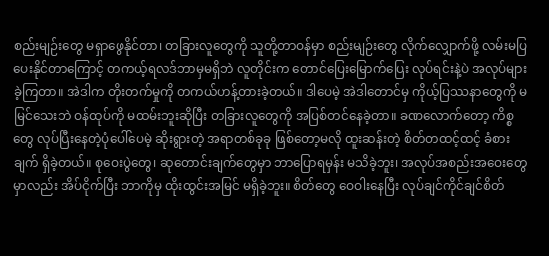စည်းမျဉ်းတွေ မရှာဖွေနိုင်တာ၊ တခြားလူတွေကို သူတို့တာဝန်မှာ စည်းမျဉ်းတွေ လိုက်လျှောက်ဖို့ လမ်းမပြပေးနိုင်တာကြောင့် တကယ့်ရလဒ်ဘာမှမရှိဘဲ လူတိုင်းက တောင်ပြေးမြောက်ပြေး လုပ်ရင်းနဲ့ပဲ အလုပ်များခဲ့ကြတာ။ အဲဒါက တိုးတက်မှုကို တကယ်ဟန့်တားခဲ့တယ်။ ဒါပေမဲ့ အဲဒါတောင်မှ ကိုယ့်ပြဿနာတွေကို မမြင်သေးဘဲ ဝန်ထုပ်ကို မထမ်းဘူးဆိုပြီး တခြားလူတွေကို အပြစ်တင်နေခဲ့တာ။ ခဏလောက်တော့ ကိစ္စတွေ လုပ်ပြီးနေတဲ့ပုံပေါ်ပေမဲ့ ဆိုးရွားတဲ့ အရာတစ်ခုခု ဖြစ်တော့မလို ထူးဆန်းတဲ့ စိတ်တထင့်ထင့် ခံစားချက် ရှိခဲ့တယ်။ စုဝေးပွဲတွေ၊ ဆုတောင်းချက်တွေမှာ ဘာပြောရမှန်း မသိခဲ့ဘူး၊ အလုပ်အစည်းအဝေးတွေမှာလည်း အိပ်ငိုက်ပြီး ဘာကိုမှ ထိုးထွင်းအမြင် မရှိခဲ့ဘူး။ စိတ်တွေ ဝေဝါးနေပြီး လုပ်ချင်ကိုင်ချင်စိတ်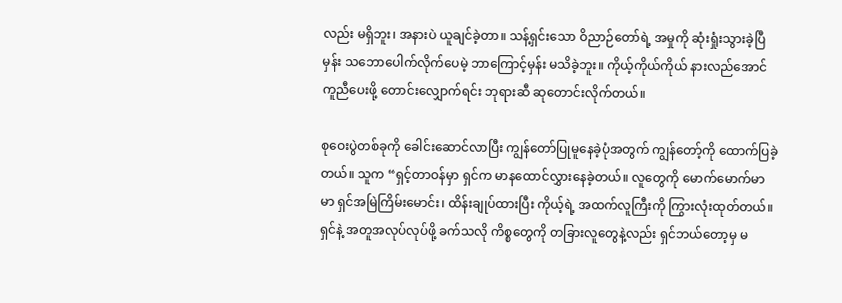လည်း မရှိဘူး၊ အနားပဲ ယူချင်ခဲ့တာ။ သန့်ရှင်းသော ဝိညာဉ်တော်ရဲ့ အမှုကို ဆုံးရှုံးသွားခဲ့ပြီမှန်း သဘောပေါက်လိုက်ပေမဲ့ ဘာကြောင့်မှန်း မသိခဲ့ဘူး။ ကိုယ့်ကိုယ်ကိုယ် နားလည်အောင် ကူညီပေးဖို့ တောင်းလျှောက်ရင်း ဘုရားဆီ ဆုတောင်းလိုက်တယ်။

စုဝေးပွဲတစ်ခုကို ခေါင်းဆောင်လာပြီး ကျွန်တော်ပြုမူနေခဲ့ပုံအတွက် ကျွန်တော့်ကို ထောက်ပြခဲ့တယ်။ သူက “ရှင့်တာဝန်မှာ ရှင်က မာနထောင်လွှားနေခဲ့တယ်။ လူတွေကို မောက်မောက်မာမာ ရှင်အမြဲကြိမ်းမောင်း၊ ထိန်းချုပ်ထားပြီး ကိုယ့်ရဲ့ အထက်လူကြီးကို ကြွားလုံးထုတ်တယ်။ ရှင်နဲ့ အတူအလုပ်လုပ်ဖို့ ခက်သလို ကိစ္စတွေကို တခြားလူတွေနဲ့လည်း ရှင်ဘယ်တော့မှ မ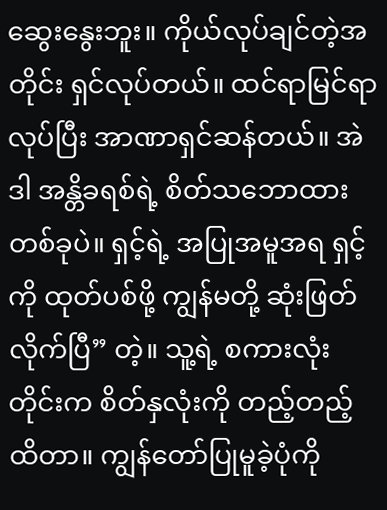ဆွေးနွေးဘူး။ ကိုယ်လုပ်ချင်တဲ့အတိုင်း ရှင်လုပ်တယ်။ ထင်ရာမြင်ရာလုပ်ပြီး အာဏာရှင်ဆန်တယ်။ အဲဒါ အန္တိခရစ်ရဲ့ စိတ်သဘောထားတစ်ခုပဲ။ ရှင့်ရဲ့ အပြုအမူအရ ရှင့်ကို ထုတ်ပစ်ဖို့ ကျွန်မတို့ ဆုံးဖြတ်လိုက်ပြီ” တဲ့။ သူ့ရဲ့ စကားလုံးတိုင်းက စိတ်နှလုံးကို တည့်တည့်ထိတာ။ ကျွန်တော်ပြုမူခဲ့ပုံကို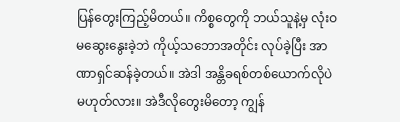ပြန်တွေးကြည့်မိတယ်။ ကိစ္စတွေကို ဘယ်သူနဲ့မှ လုံးဝ မဆွေးနွေးခဲ့ဘဲ ကိုယ့်သဘောအတိုင်း လုပ်ခဲ့ပြီး အာဏာရှင်ဆန်ခဲ့တယ်။ အဲဒါ အန္တိခရစ်တစ်ယောက်လိုပဲ မဟုတ်လား။ အဲဒီလိုတွေးမိတော့ ကျွန်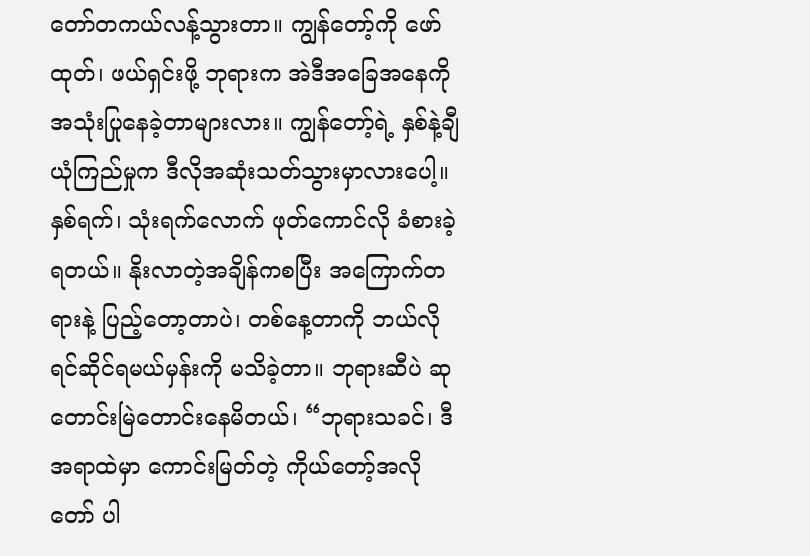တော်တကယ်လန့်သွားတာ။ ကျွန်တော့်ကို ဖော်ထုတ်၊ ဖယ်ရှင်းဖို့ ဘုရားက အဲဒီအခြေအနေကို အသုံးပြုနေခဲ့တာများလား။ ကျွန်တော့်ရဲ့ နှစ်နဲ့ချီ ယုံကြည်မှုက ဒီလိုအဆုံးသတ်သွားမှာလားပေါ့။ နှစ်ရက်၊ သုံးရက်လောက် ဖုတ်ကောင်လို ခံစားခဲ့ရတယ်။ နိုးလာတဲ့အချိန်ကစပြီး အကြောက်တရားနဲ့ ပြည့်တော့တာပဲ၊ တစ်နေ့တာကို ဘယ်လိုရင်ဆိုင်ရမယ်မှန်းကို မသိခဲ့တာ။ ဘုရားဆီပဲ ဆုတောင်းမြဲတောင်းနေမိတယ်၊ “ဘုရားသခင်၊ ဒီအရာထဲမှာ ကောင်းမြတ်တဲ့ ကိုယ်တော့်အလိုတော် ပါ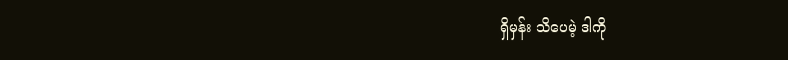ရှိမှန်း သိပေမဲ့ ဒါကို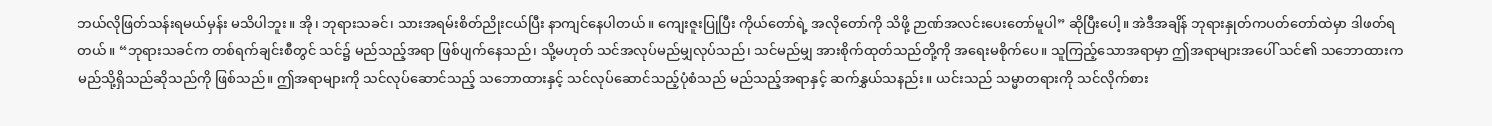ဘယ်လိုဖြတ်သန်းရမယ်မှန်း မသိပါဘူး။ အို၊ ဘုရားသခင်၊ သားအရမ်းစိတ်ညိုးငယ်ပြီး နာကျင်နေပါတယ်။ ကျေးဇူးပြုပြီး ကိုယ်တော်ရဲ့ အလိုတော်ကို သိဖို့ ဉာဏ်အလင်းပေးတော်မူပါ” ဆိုပြီးပေါ့။ အဲဒီအချိန် ဘုရားနှုတ်ကပတ်တော်ထဲမှာ ဒါဖတ်ရတယ်။ “ဘုရားသခင်က တစ်ရက်ချင်းစီတွင် သင်၌ မည်သည့်အရာ ဖြစ်ပျက်နေသည်၊ သို့မဟုတ် သင်အလုပ်မည်မျှလုပ်သည်၊ သင်မည်မျှ အားစိုက်ထုတ်သည်တို့ကို အရေးမစိုက်ပေ။ သူကြည့်သောအရာမှာ ဤအရာများအပေါ် သင်၏ သဘောထားက မည်သို့ရှိသည်ဆိုသည်ကို ဖြစ်သည်။ ဤအရာများကို သင်လုပ်ဆောင်သည့် သဘောထားနှင့် သင်လုပ်ဆောင်သည့်ပုံစံသည် မည်သည့်အရာနှင့် ဆက်နွှယ်သနည်း။ ယင်းသည် သမ္မာတရားကို သင်လိုက်စား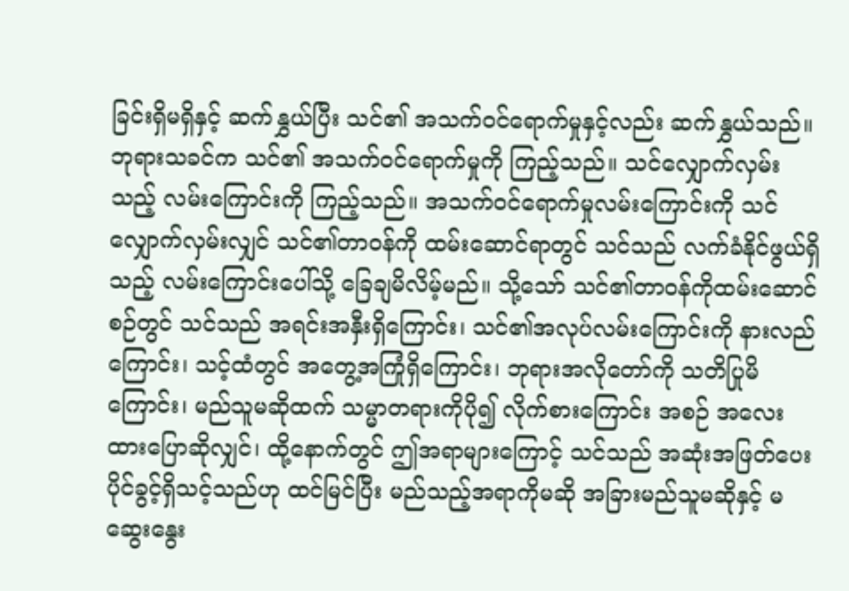ခြင်းရှိမရှိနှင့် ဆက်နွှယ်ပြီး သင်၏ အသက်ဝင်ရောက်မှုနှင့်လည်း ဆက်နွှယ်သည်။ ဘုရားသခင်က သင်၏ အသက်ဝင်ရောက်မှုကို ကြည့်သည်။ သင်လျှောက်လှမ်းသည့် လမ်းကြောင်းကို ကြည့်သည်။ အသက်ဝင်ရောက်မှုလမ်းကြောင်းကို သင်လျှောက်လှမ်းလျှင် သင်၏တာဝန်ကို ထမ်းဆောင်ရာတွင် သင်သည် လက်ခံနိုင်ဖွယ်ရှိသည့် လမ်းကြောင်းပေါ်သို့ ခြေချမိလိမ့်မည်။ သို့သော် သင်၏တာဝန်ကိုထမ်းဆောင်စဉ်တွင် သင်သည် အရင်းအနှီးရှိကြောင်း၊ သင်၏အလုပ်လမ်းကြောင်းကို နားလည်ကြောင်း၊ သင့်ထံတွင် အတွေ့အကြုံရှိကြောင်း၊ ဘုရားအလိုတော်ကို သတိပြုမိကြောင်း၊ မည်သူမဆိုထက် သမ္မာတရားကိုပို၍ လိုက်စားကြောင်း အစဉ် အလေးထားပြောဆိုလျှင်၊ ထို့နောက်တွင် ဤအရာများကြောင့် သင်သည် အဆုံးအဖြတ်ပေးပိုင်ခွင့်ရှိသင့်သည်ဟု ထင်မြင်ပြီး မည်သည့်အရာကိုမဆို အခြားမည်သူမဆိုနှင့် မဆွေးနွေး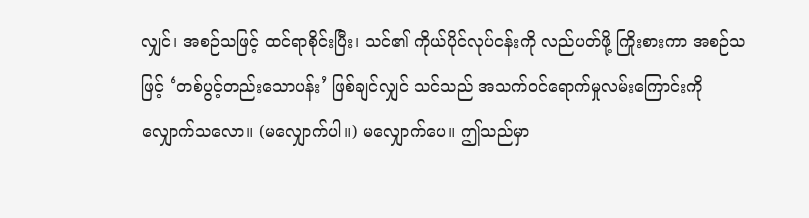လျှင်၊ အစဉ်သဖြင့် ထင်ရာစိုင်းပြီး၊ သင်၏ ကိုယ်ပိုင်လုပ်ငန်းကို လည်ပတ်ဖို့ ကြိုးစားကာ အစဉ်သဖြင့် ‘တစ်ပွင့်တည်းသောပန်း’ ဖြစ်ချင်လျှင် သင်သည် အသက်ဝင်ရောက်မှုလမ်းကြောင်းကို လျှောက်သလော။ (မလျှောက်ပါ။) မလျှောက်ပေ။ ဤသည်မှာ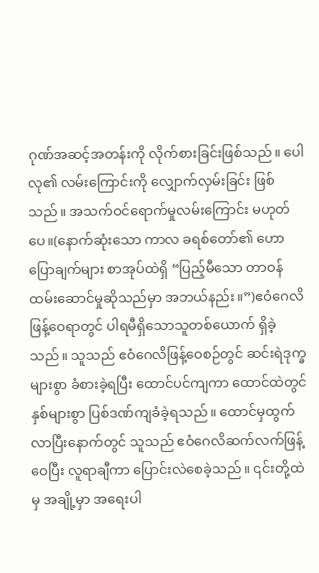ဂုဏ်အဆင့်အတန်းကို လိုက်စားခြင်းဖြစ်သည်။ ပေါလု၏ လမ်းကြောင်းကို လျှောက်လှမ်းခြင်း ဖြစ်သည်။ အသက်ဝင်ရောက်မှုလမ်းကြောင်း မဟုတ်ပေ။(နောက်ဆုံးသော ကာလ ခရစ်တော်၏ ဟောပြောချက်များ စာအုပ်ထဲရှိ “ပြည့်မီသော တာဝန်ထမ်းဆောင်မှုဆိုသည်မှာ အဘယ်နည်း။”)ဧဝံဂေလိဖြန့်ဝေရာတွင် ပါရမီရှိသောသူတစ်ယောက် ရှိခဲ့သည်။ သူသည် ဧဝံဂေလိဖြန့်ဝေစဉ်တွင် ဆင်းရဲဒုက္ခများစွာ ခံစားခဲ့ရပြီး ထောင်ပင်ကျကာ ထောင်ထဲတွင် နှစ်များစွာ ပြစ်ဒဏ်ကျခံခဲ့ရသည်။ ထောင်မှထွက်လာပြီးနောက်တွင် သူသည် ဧဝံဂေလိဆက်လက်ဖြန့်ဝေပြီး လူရာချီကာ ပြောင်းလဲစေခဲ့သည်။ ၎င်းတို့ထဲမှ အချို့မှာ အရေးပါ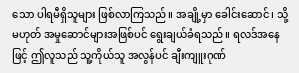သော ပါရမီရှိသူများ ဖြစ်လာကြသည်။ အချို့မှာ ခေါင်းဆောင်၊ သို့မဟုတ် အမှုဆောင်များအဖြစ်ပင် ရွေးချယ်ခံရသည်။ ရလဒ်အနေဖြင့် ဤလူသည် သူ့ကိုယ်သူ အလွန်ပင် ချီးကျူးဂုဏ်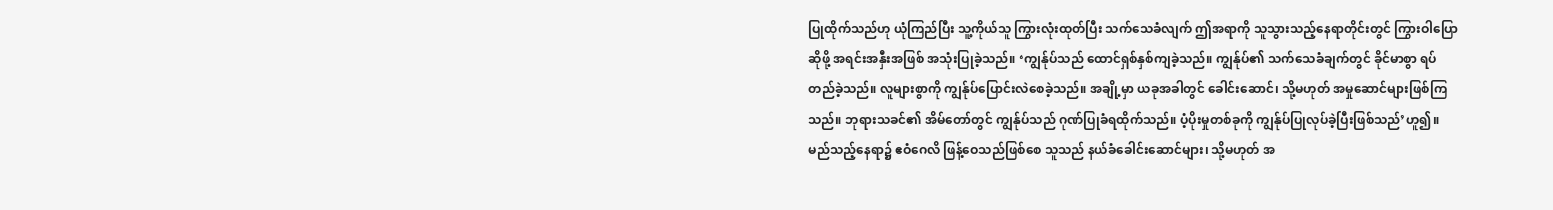ပြုထိုက်သည်ဟု ယုံကြည်ပြီး သူ့ကိုယ်သူ ကြွားလုံးထုတ်ပြီး သက်သေခံလျက် ဤအရာကို သူသွားသည့်နေရာတိုင်းတွင် ကြွားဝါပြောဆိုဖို့ အရင်းအနှီးအဖြစ် အသုံးပြုခဲ့သည်။ ‘ကျွန်ုပ်သည် ထောင်ရှစ်နှစ်ကျခဲ့သည်။ ကျွန်ုပ်၏ သက်သေခံချက်တွင် ခိုင်မာစွာ ရပ်တည်ခဲ့သည်။ လူများစွာကို ကျွန်ုပ်ပြောင်းလဲစေခဲ့သည်။ အချို့မှာ ယခုအခါတွင် ခေါင်းဆောင်၊ သို့မဟုတ် အမှုဆောင်များဖြစ်ကြသည်။ ဘုရားသခင်၏ အိမ်တော်တွင် ကျွန်ုပ်သည် ဂုဏ်ပြုခံရထိုက်သည်။ ပံ့ပိုးမှုတစ်ခုကို ကျွန်ုပ်ပြုလုပ်ခဲ့ပြီးဖြစ်သည်’ဟူ၍။ မည်သည့်နေရာ၌ ဧဝံဂေလိ ဖြန့်ဝေသည်ဖြစ်စေ သူသည် နယ်ခံခေါင်းဆောင်များ၊ သို့မဟုတ် အ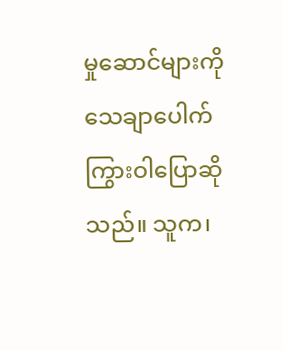မှုဆောင်များကို သေချာပေါက် ကြွားဝါပြောဆိုသည်။ သူက၊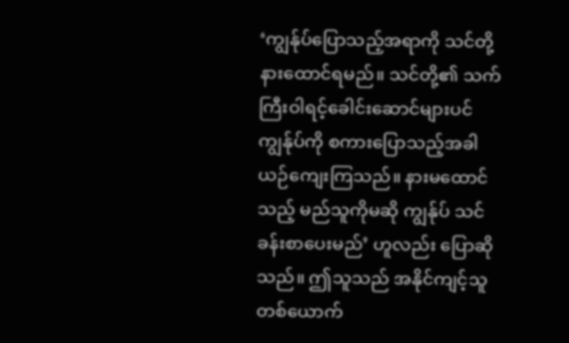‘ကျွန်ုပ်ပြောသည့်အရာကို သင်တို့ နားထောင်ရမည်။ သင်တို့၏ သက်ကြီးဝါရင့်ခေါင်းဆောင်များပင် ကျွန်ုပ်ကို စကားပြောသည့်အခါ ယဉ်ကျေးကြသည်။ နားမထောင်သည့် မည်သူကိုမဆို ကျွန်ုပ် သင်ခန်းစာပေးမည်’ ဟူလည်း ပြောဆိုသည်။ ဤသူသည် အနိုင်ကျင့်သူတစ်ယောက်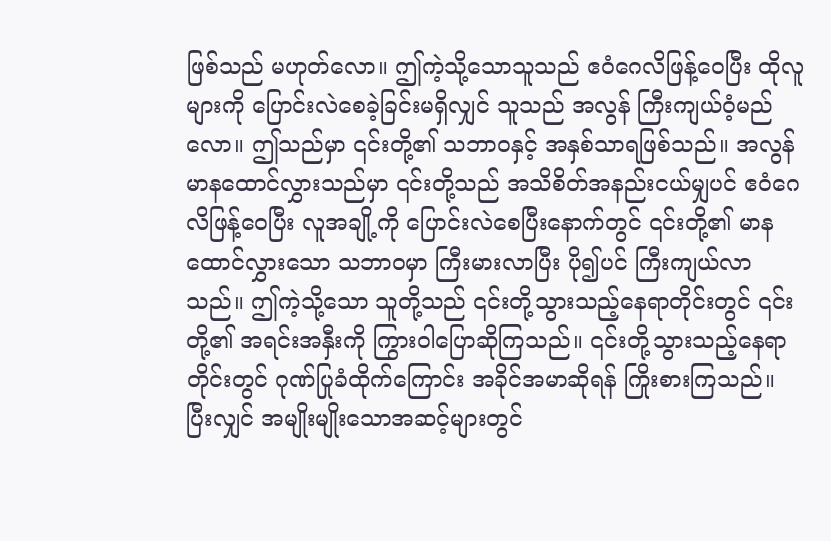ဖြစ်သည် မဟုတ်လော။ ဤကဲ့သို့သောသူသည် ဧဝံဂေလိဖြန့်ဝေပြီး ထိုလူများကို ပြောင်းလဲစေခဲ့ခြင်းမရှိလျှင် သူသည် အလွန် ကြီးကျယ်ဝံ့မည်လော။ ဤသည်မှာ ၎င်းတို့၏ သဘာဝနှင့် အနှစ်သာရဖြစ်သည်။ အလွန်မာနထောင်လွှားသည်မှာ ၎င်းတို့သည် အသိစိတ်အနည်းငယ်မျှပင် ဧဝံဂေလိဖြန့်ဝေပြီး လူအချို့ကို ပြောင်းလဲစေပြီးနောက်တွင် ၎င်းတို့၏ မာနထောင်လွှားသော သဘာဝမှာ ကြီးမားလာပြီး ပို၍ပင် ကြီးကျယ်လာသည်။ ဤကဲ့သို့သော သူတို့သည် ၎င်းတို့သွားသည့်နေရာတိုင်းတွင် ၎င်းတို့၏ အရင်းအနှီးကို ကြွားဝါပြောဆိုကြသည်။ ၎င်းတို့သွားသည့်နေရာတိုင်းတွင် ဂုဏ်ပြုခံထိုက်ကြောင်း အခိုင်အမာဆိုရန် ကြိုးစားကြသည်။ ပြီးလျှင် အမျိုးမျိုးသောအဆင့်များတွင်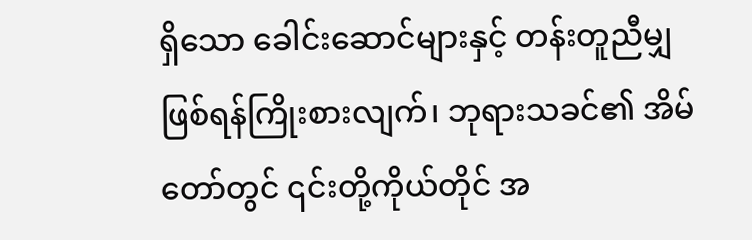ရှိသော ခေါင်းဆောင်များနှင့် တန်းတူညီမျှဖြစ်ရန်ကြိုးစားလျက်၊ ဘုရားသခင်၏ အိမ်တော်တွင် ၎င်းတို့ကိုယ်တိုင် အ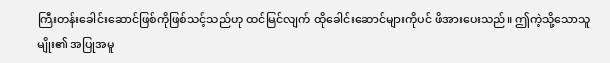ကြီးတန်းခေါင်းဆောင်ဖြစ်ကိုဖြစ်သင့်သည်ဟု ထင်မြင်လျက် ထိုခေါင်းဆောင်များကိုပင် ဖိအားပေးသည်။ ဤကဲ့သို့သောသူမျိုး၏ အပြုအမူ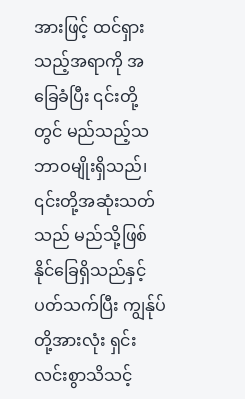အားဖြင့် ထင်ရှားသည့်အရာကို အခြေခံပြီး ၎င်းတို့တွင် မည်သည့်သဘာဝမျိုးရှိသည်၊ ၎င်းတို့အဆုံးသတ်သည် မည်သို့ဖြစ်နိုင်ခြေရှိသည်နှင့်ပတ်သက်ပြီး ကျွန်ုပ်တို့အားလုံး ရှင်းလင်းစွာသိသင့်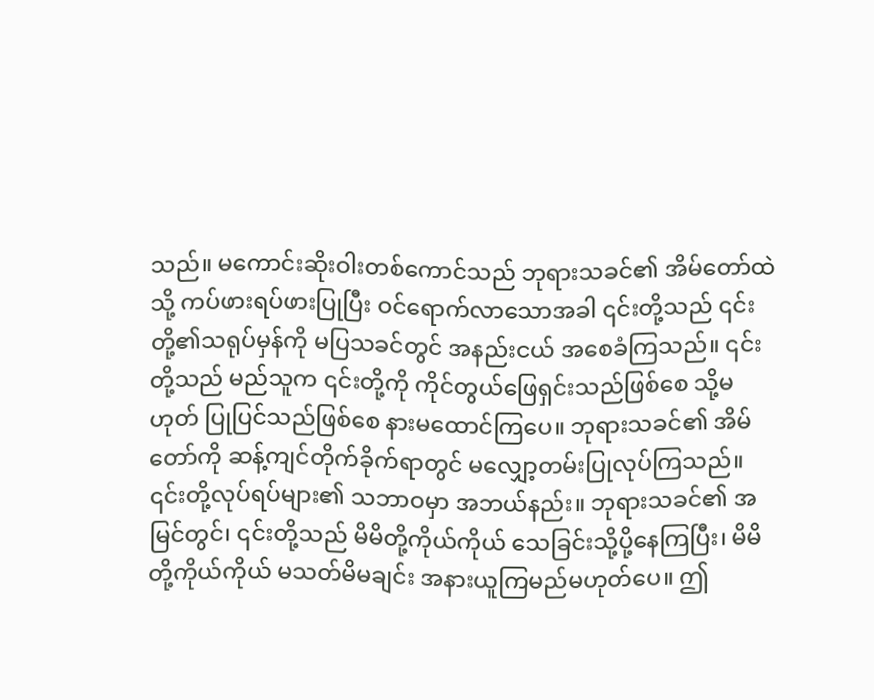သည်။ မကောင်းဆိုးဝါးတစ်ကောင်သည် ဘုရားသခင်၏ အိမ်တော်ထဲသို့ ကပ်ဖားရပ်ဖားပြုပြီး ဝင်ရောက်လာသောအခါ ၎င်းတို့သည် ၎င်းတို့၏သရုပ်မှန်ကို မပြသခင်တွင် အနည်းငယ် အစေခံကြသည်။ ၎င်းတို့သည် မည်သူက ၎င်းတို့ကို ကိုင်တွယ်ဖြေရှင်းသည်ဖြစ်စေ သို့မဟုတ် ပြုပြင်သည်ဖြစ်စေ နားမထောင်ကြပေ။ ဘုရားသခင်၏ အိမ်တော်ကို ဆန့်ကျင်တိုက်ခိုက်ရာတွင် မလျှော့တမ်းပြုလုပ်ကြသည်။ ၎င်းတို့လုပ်ရပ်များ၏ သဘာဝမှာ အဘယ်နည်း။ ဘုရားသခင်၏ အမြင်တွင်၊ ၎င်းတို့သည် မိမိတို့ကိုယ်ကိုယ် သေခြင်းသို့ပို့နေကြပြီး၊ မိမိတို့ကိုယ်ကိုယ် မသတ်မိမချင်း အနားယူကြမည်မဟုတ်ပေ။ ဤ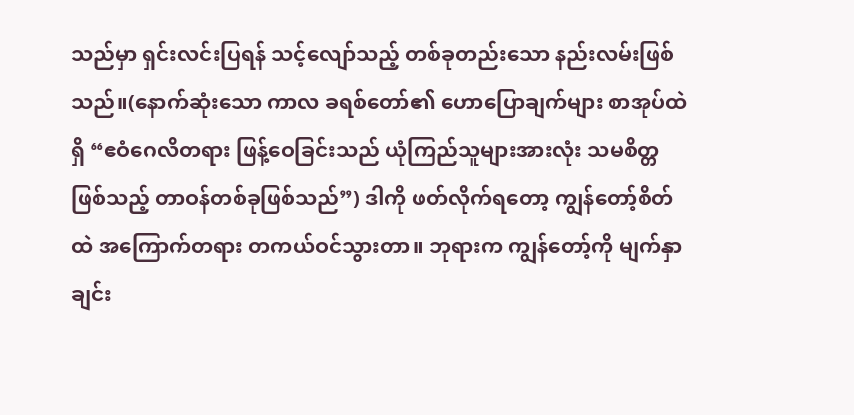သည်မှာ ရှင်းလင်းပြရန် သင့်လျော်သည့် တစ်ခုတည်းသော နည်းလမ်းဖြစ်သည်။(နောက်ဆုံးသော ကာလ ခရစ်တော်၏ ဟောပြောချက်များ စာအုပ်ထဲရှိ “ဧဝံဂေလိတရား ဖြန့်ဝေခြင်းသည် ယုံကြည်သူများအားလုံး သမစိတ္တဖြစ်သည့် တာဝန်တစ်ခုဖြစ်သည်”) ဒါကို ဖတ်လိုက်ရတော့ ကျွန်တော့်စိတ်ထဲ အကြောက်တရား တကယ်ဝင်သွားတာ။ ဘုရားက ကျွန်တော့်ကို မျက်နှာချင်း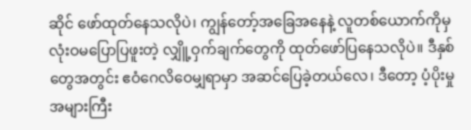ဆိုင် ဖော်ထုတ်နေသလိုပဲ၊ ကျွန်တော့်အခြေအနေနဲ့ လူတစ်ယောက်ကိုမှ လုံးဝမပြောပြဖူးတဲ့ လျှိူ့ဝှက်ချက်တွေကို ထုတ်ဖော်ပြနေသလိုပဲ။ ဒီနှစ်တွေအတွင်း ဧဝံဂေလိဝေမျှရာမှာ အဆင်ပြေခဲ့တယ်လေ၊ ဒီတော့ ပံ့ပိုးမှု အများကြီး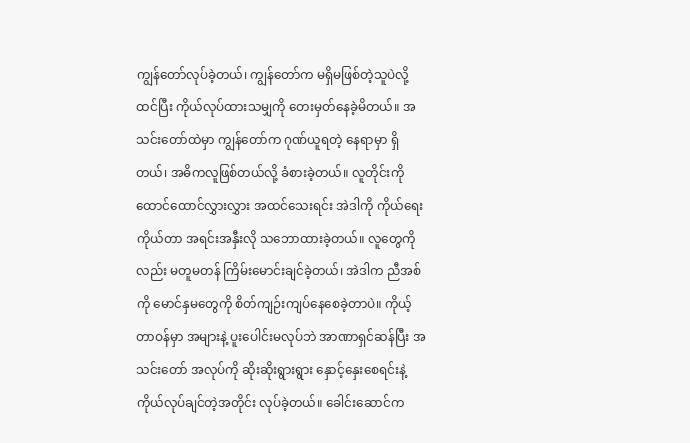ကျွန်တော်လုပ်ခဲ့တယ်၊ ကျွန်တော်က မရှိမဖြစ်တဲ့သူပဲလို့ ထင်ပြီး ကိုယ်လုပ်ထားသမျှကို တေးမှတ်နေခဲ့မိတယ်။ အသင်းတော်ထဲမှာ ကျွန်တော်က ဂုဏ်ယူရတဲ့ နေရာမှာ ရှိတယ်၊ အဓိကလူဖြစ်တယ်လို့ ခံစားခဲ့တယ်။ လူတိုင်းကို ထောင်ထောင်လွှားလွှား အထင်သေးရင်း အဲဒါကို ကိုယ်ရေးကိုယ်တာ အရင်းအနှီးလို သဘောထားခဲ့တယ်။ လူတွေကိုလည်း မတူမတန် ကြိမ်းမောင်းချင်ခဲ့တယ်၊ အဲဒါက ညီအစ်ကို မောင်နှမတွေကို စိတ်ကျဉ်းကျပ်နေစေခဲ့တာပဲ။ ကိုယ့်တာဝန်မှာ အများနဲ့ ပူးပေါင်းမလုပ်ဘဲ အာဏာရှင်ဆန်ပြီး အသင်းတော် အလုပ်ကို ဆိုးဆိုးရွားရွား နှောင့်နှေးစေရင်းနဲ့ ကိုယ်လုပ်ချင်တဲ့အတိုင်း လုပ်ခဲ့တယ်။ ခေါင်းဆောင်က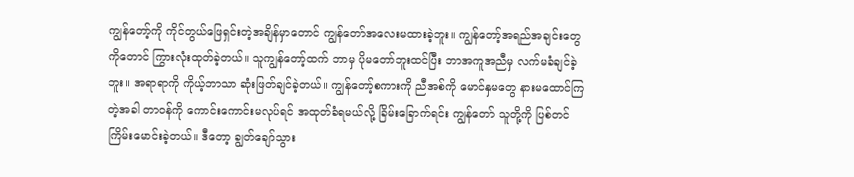ကျွန်တော့်ကို ကိုင်တွယ်ဖြေရှင်းတဲ့အချိန်မှာတောင် ကျွန်တော်အလေးမထားခဲ့ဘူး။ ကျွန်တော့်အရည်အချင်းတွေကိုတောင် ကြွားလုံးထုတ်ခဲ့တယ်။ သူကျွန်တော့်ထက် ဘာမှ ပိုမတော်ဘူးထင်ပြီး ဘာအကူအညီမှ လက်မခံချင်ခဲ့ဘူး။ အရာရာကို ကိုယ့်ဘာသာ ဆုံးဖြတ်ချင်ခဲ့တယ်။ ကျွန်တော့်စကားကို ညီအစ်ကို မောင်နှမတွေ နားမထောင်ကြတဲ့အခါ တာဝန်ကို ကောင်းကောင်းမလုပ်ရင် အထုတ်ခံရမယ်လို့ ခြိမ်းခြောက်ရင်း ကျွန်တော် သူတို့ကို ပြစ်တင်ကြိမ်းမောင်းခဲ့တယ်။ ဒီတော့ ချွတ်ချော်သွား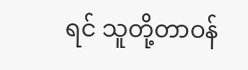ရင် သူတို့တာဝန်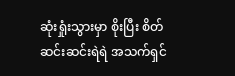ဆုံးရှုံးသွားမှာ စိုးပြီး စိတ်ဆင်းဆင်းရဲရဲ အသက်ရှင်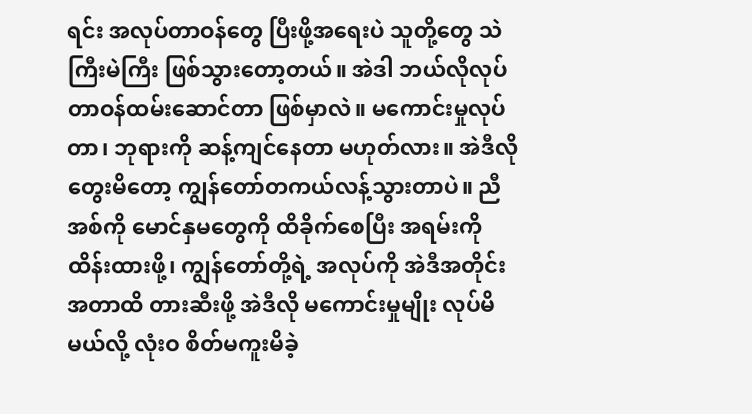ရင်း အလုပ်တာဝန်တွေ ပြီးဖို့အရေးပဲ သူတို့တွေ သဲကြီးမဲကြီး ဖြစ်သွားတော့တယ်။ အဲဒါ ဘယ်လိုလုပ် တာဝန်ထမ်းဆောင်တာ ဖြစ်မှာလဲ။ မကောင်းမှုလုပ်တာ၊ ဘုရားကို ဆန့်ကျင်နေတာ မဟုတ်လား။ အဲဒီလိုတွေးမိတော့ ကျွန်တော်တကယ်လန့်သွားတာပဲ။ ညီအစ်ကို မောင်နှမတွေကို ထိခိုက်စေပြီး အရမ်းကို ထိန်းထားဖို့၊ ကျွန်တော်တို့ရဲ့ အလုပ်ကို အဲဒီအတိုင်းအတာထိ တားဆီးဖို့ အဲဒီလို မကောင်းမှုမျိုး လုပ်မိမယ်လို့ လုံးဝ စိတ်မကူးမိခဲ့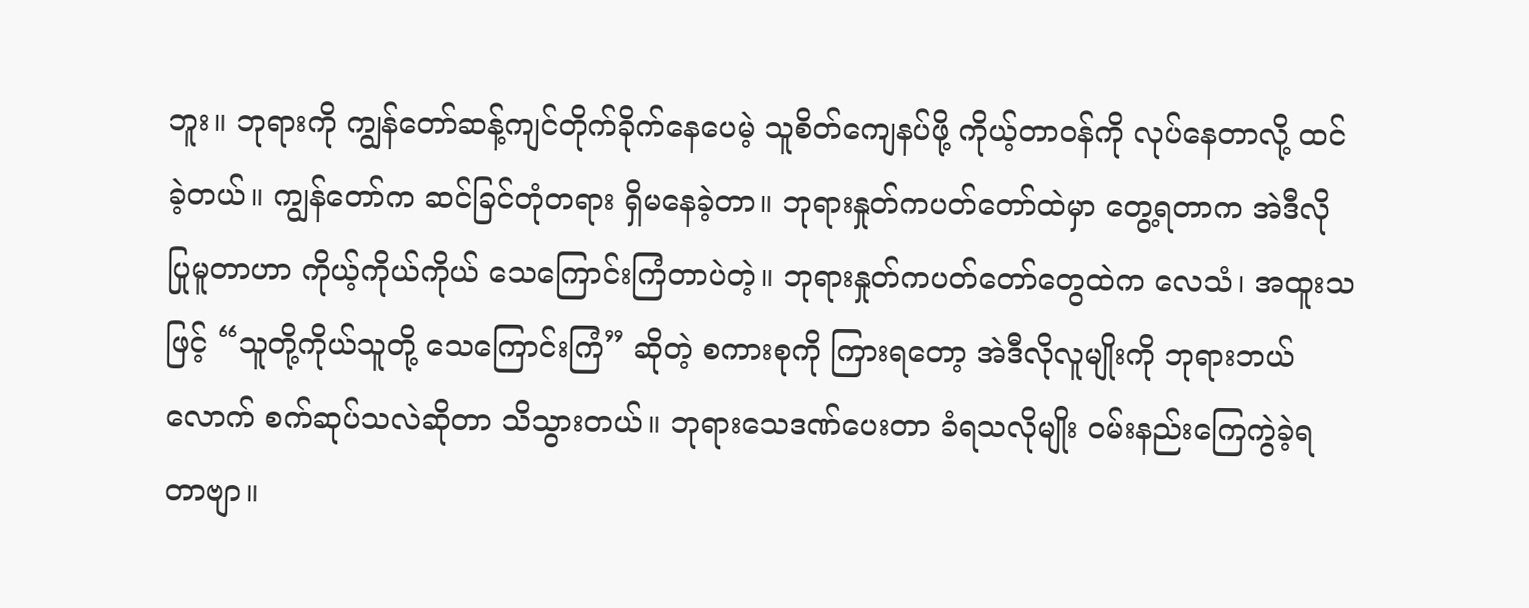ဘူး။ ဘုရားကို ကျွန်တော်ဆန့်ကျင်တိုက်ခိုက်နေပေမဲ့ သူစိတ်ကျေနပ်ဖို့ ကိုယ့်တာဝန်ကို လုပ်နေတာလို့ ထင်ခဲ့တယ်။ ကျွန်တော်က ဆင်ခြင်တုံတရား ရှိမနေခဲ့တာ။ ဘုရားနှုတ်ကပတ်တော်ထဲမှာ တွေ့ရတာက အဲဒီလို ပြုမူတာဟာ ကိုယ့်ကိုယ်ကိုယ် သေကြောင်းကြံတာပဲတဲ့။ ဘုရားနှုတ်ကပတ်တော်တွေထဲက လေသံ၊ အထူးသဖြင့် “သူတို့ကိုယ်သူတို့ သေကြောင်းကြံ” ဆိုတဲ့ စကားစုကို ကြားရတော့ အဲဒီလိုလူမျိုးကို ဘုရားဘယ်လောက် စက်ဆုပ်သလဲဆိုတာ သိသွားတယ်။ ဘုရားသေဒဏ်ပေးတာ ခံရသလိုမျိုး ဝမ်းနည်းကြေကွဲခဲ့ရတာဗျာ။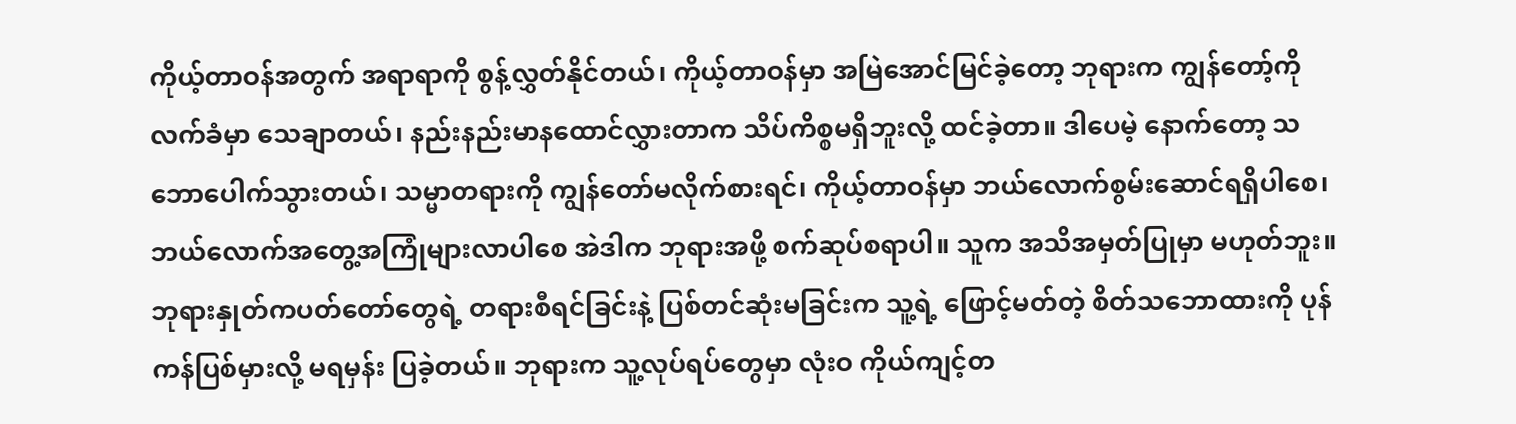ကိုယ့်တာဝန်အတွက် အရာရာကို စွန့်လွှတ်နိုင်တယ်၊ ကိုယ့်တာဝန်မှာ အမြဲအောင်မြင်ခဲ့တော့ ဘုရားက ကျွန်တော့်ကို လက်ခံမှာ သေချာတယ်၊ နည်းနည်းမာနထောင်လွှားတာက သိပ်ကိစ္စမရှိဘူးလို့ ထင်ခဲ့တာ။ ဒါပေမဲ့ နောက်တော့ သဘောပေါက်သွားတယ်၊ သမ္မာတရားကို ကျွန်တော်မလိုက်စားရင်၊ ကိုယ့်တာဝန်မှာ ဘယ်လောက်စွမ်းဆောင်ရရှိပါစေ၊ ဘယ်လောက်အတွေ့အကြုံများလာပါစေ အဲဒါက ဘုရားအဖို့ စက်ဆုပ်စရာပါ။ သူက အသိအမှတ်ပြုမှာ မဟုတ်ဘူး။ ဘုရားနှုတ်ကပတ်တော်တွေရဲ့ တရားစီရင်ခြင်းနဲ့ ပြစ်တင်ဆုံးမခြင်းက သူ့ရဲ့ ဖြောင့်မတ်တဲ့ စိတ်သဘောထားကို ပုန်ကန်ပြစ်မှားလို့ မရမှန်း ပြခဲ့တယ်။ ဘုရားက သူ့လုပ်ရပ်တွေမှာ လုံးဝ ကိုယ်ကျင့်တ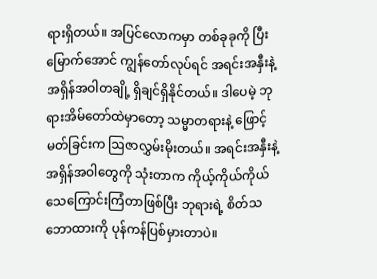ရားရှိတယ်။ အပြင်လောကမှာ တစ်ခုခုကို ပြီးမြောက်အောင် ကျွန်တော်လုပ်ရင် အရင်းအနှီးနဲ့ အရှိန်အဝါတချို့ ရှိချင်ရှိနိုင်တယ်။ ဒါပေမဲ့ ဘုရားအိမ်တော်ထဲမှာတော့ သမ္မာတရားနဲ့ ဖြောင့်မတ်ခြင်းက ဩဇာလွှမ်းမိုးတယ်။ အရင်းအနှီးနဲ့ အရှိန်အဝါတွေကို သုံးတာက ကိုယ့်ကိုယ်ကိုယ် သေကြောင်းကြံတာဖြစ်ပြီး ဘုရားရဲ့ စိတ်သဘောထားကို ပုန်ကန်ပြစ်မှားတာပဲ။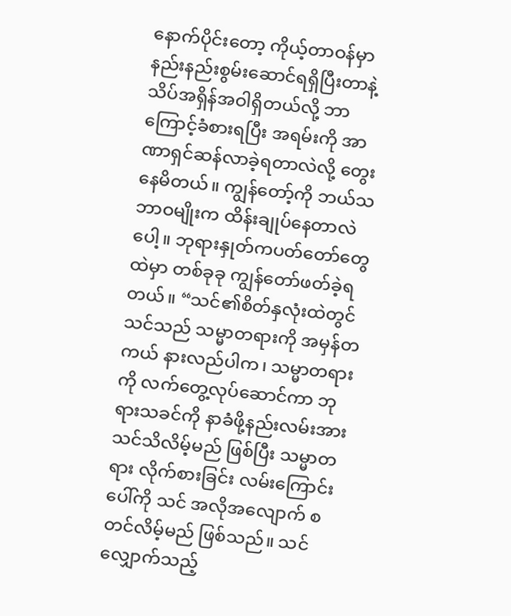နောက်ပိုင်းတော့ ကိုယ့်တာဝန်မှာ နည်းနည်းစွမ်းဆောင်ရရှိပြီးတာနဲ့ သိပ်အရှိန်အဝါရှိတယ်လို့ ဘာကြောင့်ခံစားရပြီး အရမ်းကို အာဏာရှင်ဆန်လာခဲ့ရတာလဲလို့ တွေးနေမိတယ်။ ကျွန်တော့်ကို ဘယ်သဘာဝမျိုးက ထိန်းချုပ်နေတာလဲပေါ့။ ဘုရားနှုတ်ကပတ်တော်တွေထဲမှာ တစ်ခုခု ကျွန်တော်ဖတ်ခဲ့ရတယ်။ “သင်၏စိတ်နှလုံးထဲတွင် သင်သည် သမ္မာတရားကို အမှန်တကယ် နားလည်ပါက၊ သမ္မာတရားကို လက်တွေ့လုပ်ဆောင်ကာ ဘုရားသခင်ကို နာခံဖို့နည်းလမ်းအား သင်သိလိမ့်မည် ဖြစ်ပြီး သမ္မာတရား လိုက်စားခြင်း လမ်းကြောင်းပေါ်ကို သင် အလိုအလျောက် စတင်လိမ့်မည် ဖြစ်သည်။ သင်လျှောက်သည့်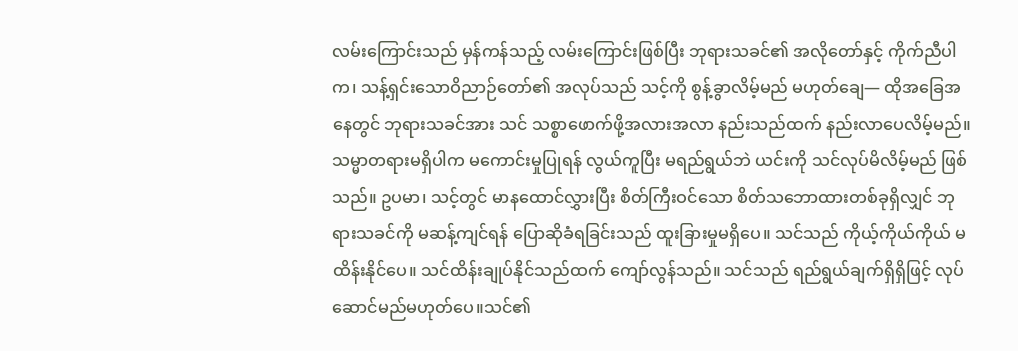လမ်းကြောင်းသည် မှန်ကန်သည့် လမ်းကြောင်းဖြစ်ပြီး ဘုရားသခင်၏ အလိုတော်နှင့် ကိုက်ညီပါက၊ သန့်ရှင်းသောဝိညာဉ်တော်၏ အလုပ်သည် သင့်ကို စွန့်ခွာလိမ့်မည် မဟုတ်ချေ— ထိုအခြေအနေတွင် ဘုရားသခင်အား သင် သစ္စာဖောက်ဖို့အလားအလာ နည်းသည်ထက် နည်းလာပေလိမ့်မည်။ သမ္မာတရားမရှိပါက မကောင်းမှုပြုရန် လွယ်ကူပြီး မရည်ရွယ်ဘဲ ယင်းကို သင်လုပ်မိလိမ့်မည် ဖြစ်သည်။ ဥပမာ၊ သင့်တွင် မာနထောင်လွှားပြီး စိတ်ကြီးဝင်သော စိတ်သဘောထားတစ်ခုရှိလျှင် ဘုရားသခင်ကို မဆန့်ကျင်ရန် ပြောဆိုခံရခြင်းသည် ထူးခြားမှုမရှိပေ။ သင်သည် ကိုယ့်ကိုယ်ကိုယ် မထိန်းနိုင်ပေ။ သင်ထိန်းချုပ်နိုင်သည်ထက် ကျော်လွန်သည်။ သင်သည် ရည်ရွယ်ချက်ရှိရှိဖြင့် လုပ်ဆောင်မည်မဟုတ်ပေ။သင်၏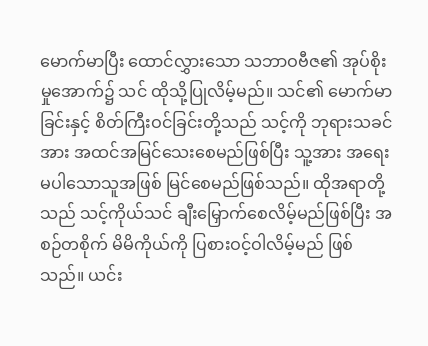မောက်မာပြီး ထောင်လွှားသော သဘာဝဗီဇ၏ အုပ်စိုးမှုအောက်၌ သင် ထိုသို့ပြုလိမ့်မည်။ သင်၏ မောက်မာခြင်းနှင့် စိတ်ကြီးဝင်ခြင်းတို့သည် သင့်ကို ဘုရားသခင်အား အထင်အမြင်သေးစေမည်ဖြစ်ပြီး သူ့အား အရေးမပါသောသူအဖြစ် မြင်စေမည်ဖြစ်သည်။ ထိုအရာတို့သည် သင့်ကိုယ်သင် ချီးမြှောက်စေလိမ့်မည်ဖြစ်ပြီး အစဉ်တစိုက် မိမိကိုယ်ကို ပြစားဝင့်ဝါလိမ့်မည် ဖြစ်သည်။ ယင်း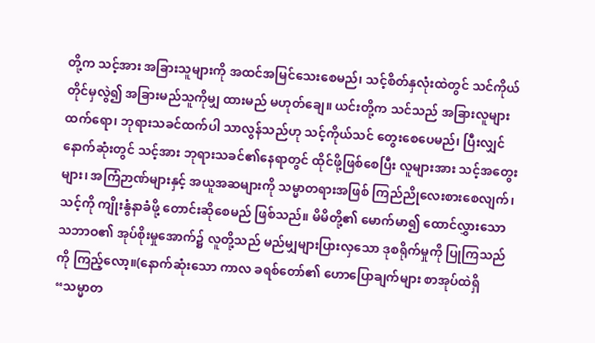တို့က သင့်အား အခြားသူများကို အထင်အမြင်သေးစေမည်၊ သင့်စိတ်နှလုံးထဲတွင် သင်ကိုယ်တိုင်မှလွဲ၍ အခြားမည်သူကိုမျှ ထားမည် မဟုတ်ချေ။ ယင်းတို့က သင်သည် အခြားလူများထက်ရော၊ ဘုရားသခင်ထက်ပါ သာလွန်သည်ဟု သင့်ကိုယ်သင် တွေးစေပေမည်၊ ပြီးလျှင် နောက်ဆုံးတွင် သင့်အား ဘုရားသခင်၏နေရာတွင် ထိုင်ဖို့ဖြစ်စေပြီး လူများအား သင့်အတွေးများ၊ အကြံဉာဏ်များနှင့် အယူအဆများကို သမ္မာတရားအဖြစ် ကြည်ညိုလေးစားစေလျက်၊ သင့်ကို ကျိုးနွံနာခံဖို့ တောင်းဆိုစေမည် ဖြစ်သည်။ မိမိတို့၏ မောက်မာ၍ ထောင်လွှားသော သဘာဝ၏ အုပ်စိုးမှုအောက်၌ လူတို့သည် မည်မျှများပြားလှသော ဒုစရိုက်မှုကို ပြုကြသည်ကို ကြည့်လော့။(နောက်ဆုံးသော ကာလ ခရစ်တော်၏ ဟောပြောချက်များ စာအုပ်ထဲရှိ “သမ္မာတ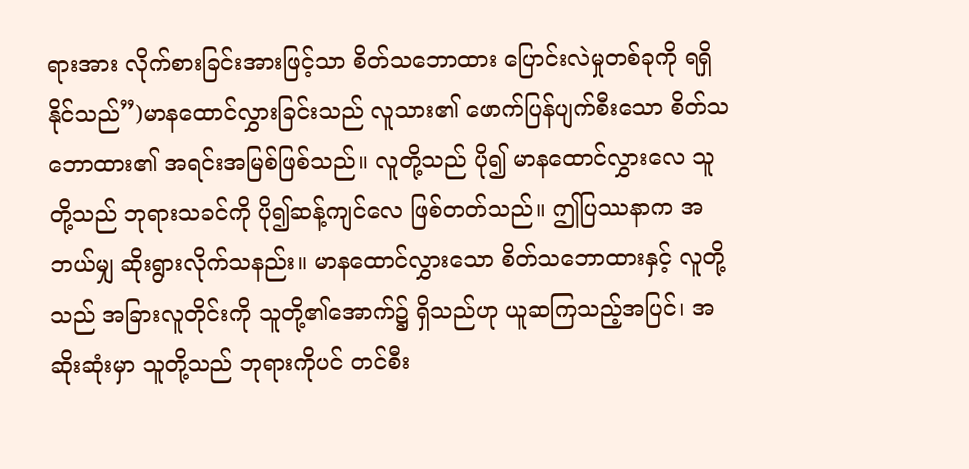ရားအား လိုက်စားခြင်းအားဖြင့်သာ စိတ်သဘောထား ပြောင်းလဲမှုတစ်ခုကို ရရှိနိုင်သည်”)မာနထောင်လွှားခြင်းသည် လူသား၏ ဖောက်ပြန်ပျက်စီးသော စိတ်သဘောထား၏ အရင်းအမြစ်ဖြစ်သည်။ လူတို့သည် ပို၍ မာနထောင်လွှားလေ သူတို့သည် ဘုရားသခင်ကို ပို၍ဆန့်ကျင်လေ ဖြစ်တတ်သည်။ ဤပြဿနာက အဘယ်မျှ ဆိုးရွားလိုက်သနည်း။ မာနထောင်လွှားသော စိတ်သဘောထားနှင့် လူတို့သည် အခြားလူတိုင်းကို သူတို့၏အောက်၌ ရှိသည်ဟု ယူဆကြသည့်အပြင်၊ အဆိုးဆုံးမှာ သူတို့သည် ဘုရားကိုပင် တင်စီး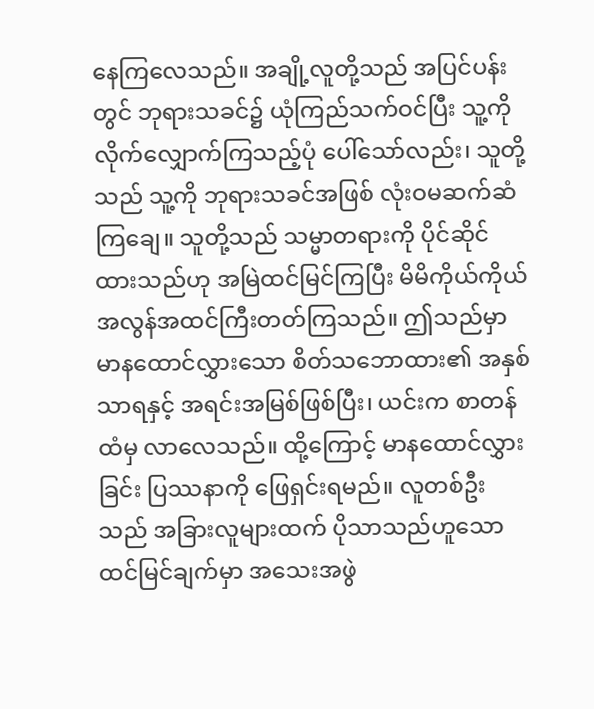နေကြလေသည်။ အချို့လူတို့သည် အပြင်ပန်းတွင် ဘုရားသခင်၌ ယုံကြည်သက်ဝင်ပြီး သူ့ကို လိုက်လျှောက်ကြသည့်ပုံ ပေါ်သော်လည်း၊ သူတို့သည် သူ့ကို ဘုရားသခင်အဖြစ် လုံးဝမဆက်ဆံကြချေ။ သူတို့သည် သမ္မာတရားကို ပိုင်ဆိုင်ထားသည်ဟု အမြဲထင်မြင်ကြပြီး မိမိကိုယ်ကိုယ် အလွန်အထင်ကြီးတတ်ကြသည်။ ဤသည်မှာ မာနထောင်လွှားသော စိတ်သဘောထား၏ အနှစ်သာရနှင့် အရင်းအမြစ်ဖြစ်ပြီး၊ ယင်းက စာတန်ထံမှ လာလေသည်။ ထို့ကြောင့် မာနထောင်လွှားခြင်း ပြဿနာကို ဖြေရှင်းရမည်။ လူတစ်ဦးသည် အခြားလူများထက် ပိုသာသည်ဟူသော ထင်မြင်ချက်မှာ အသေးအဖွဲ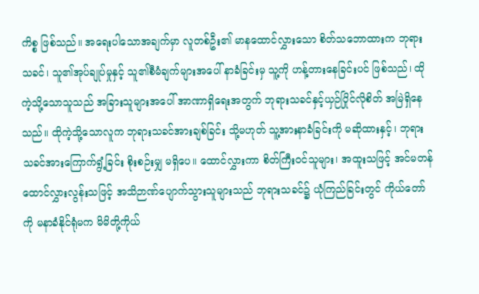ကိစ္စ ဖြစ်သည်။ အရေးပါသောအချက်မှာ လူတစ်ဦး၏ မာနထောင်လွှားသော စိတ်သဘောထားက ဘုရားသခင်၊ သူ၏အုပ်ချုပ်မှုနှင့် သူ၏စီမံချက်များအပေါ် နာခံခြင်းမှ သူ့ကို ဟန့်တားနေခြင်းပင် ဖြစ်သည်၊ ထိုကဲ့သို့သောသူသည် အခြားသူများအပေါ် အာဏာရှိရေးအတွက် ဘုရားသခင်နှင့်ယှဉ်ပြိုင်လိုစိတ် အမြဲရှိနေသည်။ ထိုကဲ့သို့သောလူက ဘုရားသခင်အားချစ်ခြင်း သို့မဟုတ် သူ့အားနာခံခြင်းကို မဆိုထားနှင့်၊ ဘုရားသခင်အားကြောက်ရွံ့ခြင်း စိုးစဉ်းမျှ မရှိပေ။ ထောင်လွှားကာ စိတ်ကြီးဝင်သူများ၊ အထူးသဖြင့် အင်မတန် ထောင်လွှားလွန်းသဖြင့် အသိဉာဏ်ပျောက်သွားသူများသည် ဘုရားသခင်၌ ယုံကြည်ခြင်းတွင် ကိုယ်တော်ကို မနာခံနိုင်ရုံမက မိမိတို့ကိုယ်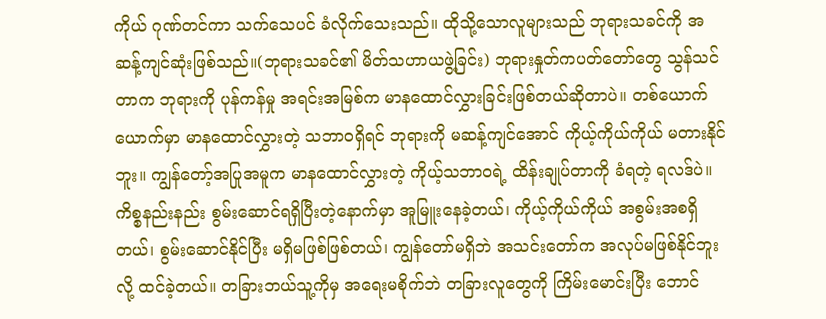ကိုယ် ဂုဏ်တင်ကာ သက်သေပင် ခံလိုက်သေးသည်။ ထိုသို့သောလူများသည် ဘုရားသခင်ကို အဆန့်ကျင်ဆုံးဖြစ်သည်။(ဘုရားသခင်၏ မိတ်သဟာယဖွဲ့ခြင်း) ဘုရားနှုတ်ကပတ်တော်တွေ သွန်သင်တာက ဘုရားကို ပုန်ကန်မှု အရင်းအမြစ်က မာနထောင်လွှားခြင်းဖြစ်တယ်ဆိုတာပဲ။ တစ်ယောက်ယောက်မှာ မာနထောင်လွှားတဲ့ သဘာဝရှိရင် ဘုရားကို မဆန့်ကျင်အောင် ကိုယ့်ကိုယ်ကိုယ် မတားနိုင်ဘူး။ ကျွန်တော့်အပြုအမူက မာနထောင်လွှားတဲ့ ကိုယ့်သဘာဝရဲ့ ထိန်းချုပ်တာကို ခံရတဲ့ ရလဒ်ပဲ။ ကိစ္စနည်းနည်း စွမ်းဆောင်ရရှိပြီးတဲ့နောက်မှာ အူမြူးနေခဲ့တယ်၊ ကိုယ့်ကိုယ်ကိုယ် အစွမ်းအစရှိတယ်၊ စွမ်းဆောင်နိုင်ပြီး မရှိမဖြစ်ဖြစ်တယ်၊ ကျွန်တော်မရှိဘဲ အသင်းတော်က အလုပ်မဖြစ်နိုင်ဘူးလို့ ထင်ခဲ့တယ်။ တခြားဘယ်သူ့ကိုမှ အရေးမစိုက်ဘဲ တခြားလူတွေကို ကြိမ်းမောင်းပြီး ဘောင်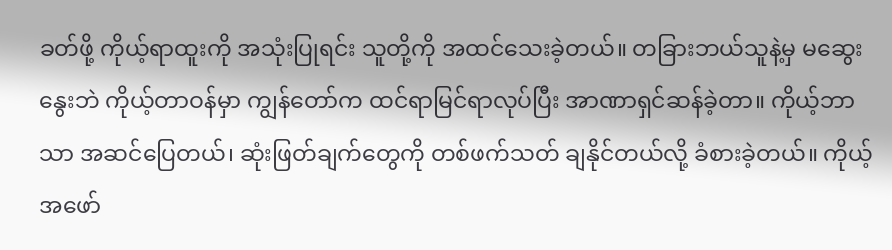ခတ်ဖို့ ကိုယ့်ရာထူးကို အသုံးပြုရင်း သူတို့ကို အထင်သေးခဲ့တယ်။ တခြားဘယ်သူနဲ့မှ မဆွေးနွေးဘဲ ကိုယ့်တာဝန်မှာ ကျွန်တော်က ထင်ရာမြင်ရာလုပ်ပြီး အာဏာရှင်ဆန်ခဲ့တာ။ ကိုယ့်ဘာသာ အဆင်ပြေတယ်၊ ဆုံးဖြတ်ချက်တွေကို တစ်ဖက်သတ် ချနိုင်တယ်လို့ ခံစားခဲ့တယ်။ ကိုယ့်အဖော်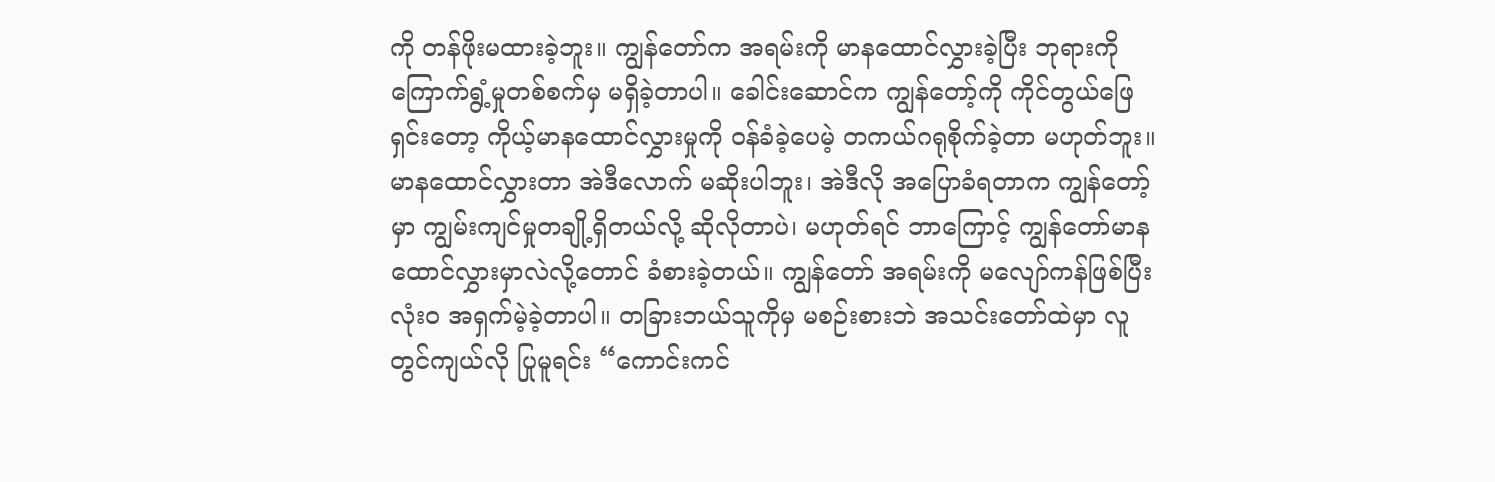ကို တန်ဖိုးမထားခဲ့ဘူး။ ကျွန်တော်က အရမ်းကို မာနထောင်လွှားခဲ့ပြီး ဘုရားကို ကြောက်ရွံ့မှုတစ်စက်မှ မရှိခဲ့တာပါ။ ခေါင်းဆောင်က ကျွန်တော့်ကို ကိုင်တွယ်ဖြေရှင်းတော့ ကိုယ့်မာနထောင်လွှားမှုကို ဝန်ခံခဲ့ပေမဲ့ တကယ်ဂရုစိုက်ခဲ့တာ မဟုတ်ဘူး။ မာနထောင်လွှားတာ အဲဒီလောက် မဆိုးပါဘူး၊ အဲဒီလို အပြောခံရတာက ကျွန်တော့်မှာ ကျွမ်းကျင်မှုတချို့ရှိတယ်လို့ ဆိုလိုတာပဲ၊ မဟုတ်ရင် ဘာကြောင့် ကျွန်တော်မာနထောင်လွှားမှာလဲလို့တောင် ခံစားခဲ့တယ်။ ကျွန်တော် အရမ်းကို မလျော်ကန်ဖြစ်ပြီး လုံးဝ အရှက်မဲ့ခဲ့တာပါ။ တခြားဘယ်သူကိုမှ မစဉ်းစားဘဲ အသင်းတော်ထဲမှာ လူတွင်ကျယ်လို ပြုမူရင်း “ကောင်းကင်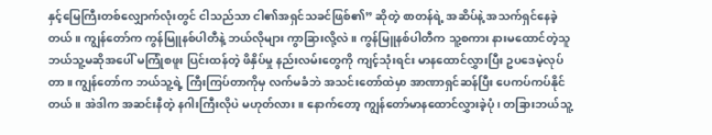နှင့်မြေကြီးတစ်လျှောက်လုံးတွင် ငါသည်သာ ငါ၏အရှင်သခင်ဖြစ်၏” ဆိုတဲ့ စာတန်ရဲ့ အဆိပ်နဲ့ အသက်ရှင်နေခဲ့တယ်။ ကျွန်တော်က ကွန်မြူနစ်ပါတီနဲ့ ဘယ်လိုများ ကွာခြားလို့လဲ။ ကွန်မြူနစ်ပါတီက သူ့စကား နားမထောင်တဲ့သူ ဘယ်သူ့မဆိုအပေါ် မကြုံစဖူး ပြင်းထန်တဲ့ ဖိနှိပ်မှု နည်းလမ်းတွေကို ကျင့်သုံးရင်း မာနထောင်လွှားပြီး ဥပဒေမဲ့လုပ်တာ။ ကျွန်တော်က ဘယ်သူ့ရဲ့ ကြီးကြပ်တာကိုမှ လက်မခံဘဲ အသင်းတော်ထဲမှာ အာဏာရှင်ဆန်ပြီး ပေကပ်ကပ်နိုင်တယ်။ အဲဒါက အဆင်းနီတဲ့ နဂါးကြီးလိုပဲ မဟုတ်လား။ နောက်တော့ ကျွန်တော်မာနထောင်လွှားခဲ့ပုံ၊ တခြားဘယ်သူ့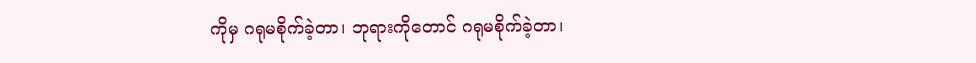ကိုမှ ဂရုမစိုက်ခဲ့တာ၊ ဘုရားကိုတောင် ဂရုမစိုက်ခဲ့တာ၊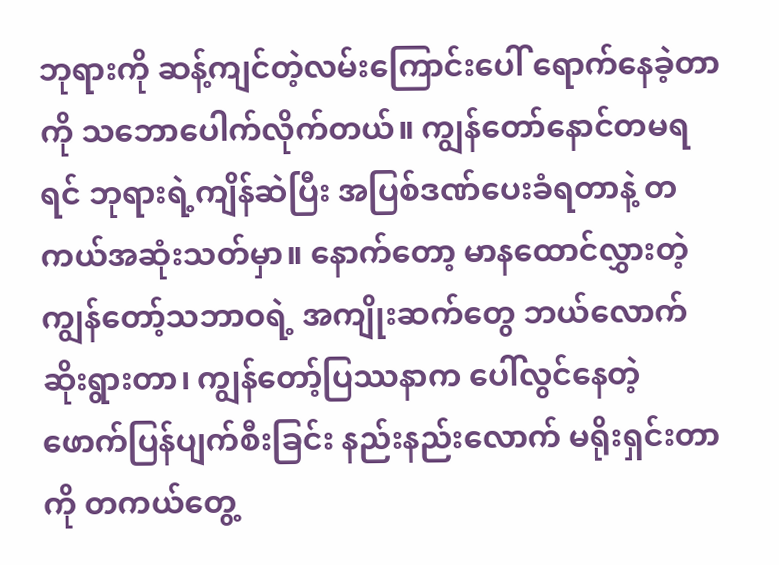ဘုရားကို ဆန့်ကျင်တဲ့လမ်းကြောင်းပေါ် ရောက်နေခဲ့တာကို သဘောပေါက်လိုက်တယ်။ ကျွန်တော်နောင်တမရရင် ဘုရားရဲ့ကျိန်ဆဲပြီး အပြစ်ဒဏ်ပေးခံရတာနဲ့ တကယ်အဆုံးသတ်မှာ။ နောက်တော့ မာနထောင်လွှားတဲ့ ကျွန်တော့်သဘာဝရဲ့ အကျိုးဆက်တွေ ဘယ်လောက်ဆိုးရွားတာ၊ ကျွန်တော့်ပြဿနာက ပေါ်လွင်နေတဲ့ ဖောက်ပြန်ပျက်စီးခြင်း နည်းနည်းလောက် မရိုးရှင်းတာကို တကယ်တွေ့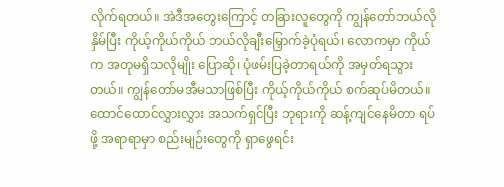လိုက်ရတယ်။ အဲဒီအတွေးကြောင့် တခြားလူတွေကို ကျွန်တော်ဘယ်လိုနှိမ်ပြီး ကိုယ့်ကိုယ်ကိုယ် ဘယ်လိုချီးမြှောက်ခဲ့ပုံရယ်၊ လောကမှာ ကိုယ်က အတုမရှိသလိုမျိုး ပြောဆို၊ ပုံဖမ်းပြခဲ့တာရယ်ကို အမှတ်ရသွားတယ်။ ကျွန်တော်မအီမသာဖြစ်ပြီး ကိုယ့်ကိုယ်ကိုယ် စက်ဆုပ်မိတယ်။ ထောင်ထောင်လွှားလွှား အသက်ရှင်ပြီး ဘုရားကို ဆန့်ကျင်နေမိတာ ရပ်ဖို့ အရာရာမှာ စည်းမျဉ်းတွေကို ရှာဖွေရင်း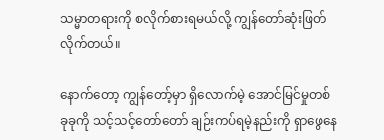သမ္မာတရားကို စလိုက်စားရမယ်လို့ ကျွန်တော်ဆုံးဖြတ်လိုက်တယ်။

နောက်တော့ ကျွန်တော့်မှာ ရှိလောက်မဲ့ အောင်မြင်မှုတစ်ခုခုကို သင့်သင့်တော်တော် ချဉ်းကပ်ရမဲ့နည်းကို ရှာဖွေနေ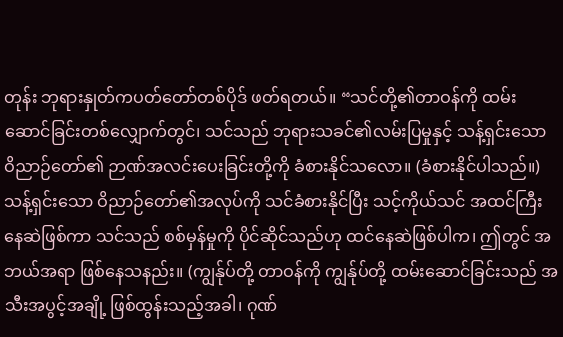တုန်း ဘုရားနှုတ်ကပတ်တော်တစ်ပိုဒ် ဖတ်ရတယ်။ “သင်တို့၏တာဝန်ကို ထမ်းဆောင်ခြင်းတစ်လျှောက်တွင်၊ သင်သည် ဘုရားသခင်၏လမ်းပြမှုနှင့် သန့်ရှင်းသော ဝိညာဉ်တော်၏ ဉာဏ်အလင်းပေးခြင်းတို့ကို ခံစားနိုင်သလော။ (ခံစားနိုင်ပါသည်။) သန့်ရှင်းသော ဝိညာဉ်တော်၏အလုပ်ကို သင်ခံစားနိုင်ပြီး သင့်ကိုယ်သင် အထင်ကြီးနေဆဲဖြစ်ကာ သင်သည် စစ်မှန်မှုကို ပိုင်ဆိုင်သည်ဟု ထင်နေဆဲဖြစ်ပါက၊ ဤတွင် အဘယ်အရာ ဖြစ်နေသနည်း။ (ကျွန်ုပ်တို့ တာဝန်ကို ကျွန်ုပ်တို့ ထမ်းဆောင်ခြင်းသည် အသီးအပွင့်အချို့ ဖြစ်ထွန်းသည့်အခါ၊ ဂုဏ်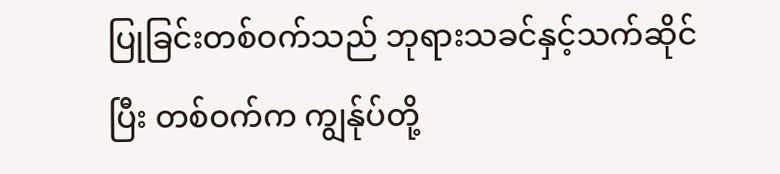ပြုခြင်းတစ်ဝက်သည် ဘုရားသခင်နှင့်သက်ဆိုင်ပြီး တစ်ဝက်က ကျွန်ုပ်တို့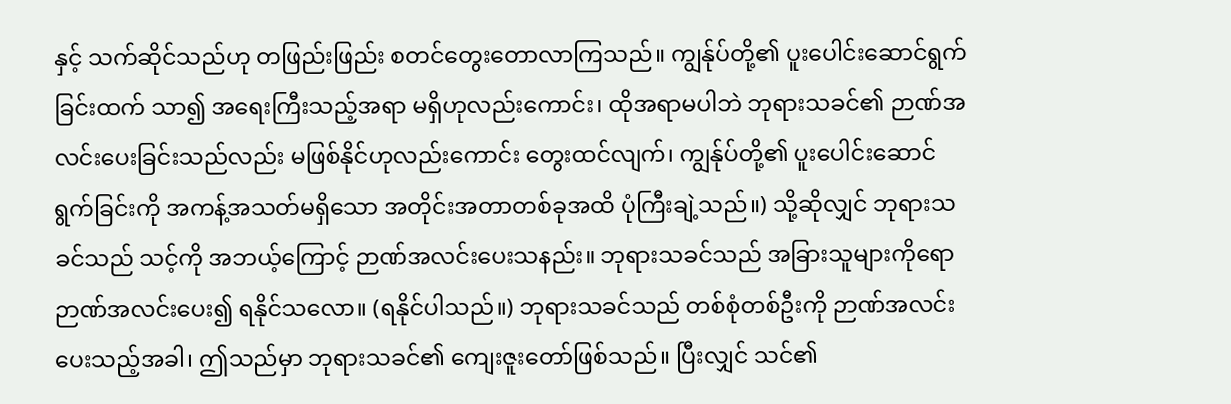နှင့် သက်ဆိုင်သည်ဟု တဖြည်းဖြည်း စတင်တွေးတောလာကြသည်။ ကျွန်ုပ်တို့၏ ပူးပေါင်းဆောင်ရွက်ခြင်းထက် သာ၍ အရေးကြီးသည့်အရာ မရှိဟုလည်းကောင်း၊ ထိုအရာမပါဘဲ ဘုရားသခင်၏ ဉာဏ်အလင်းပေးခြင်းသည်လည်း မဖြစ်နိုင်ဟုလည်းကောင်း တွေးထင်လျက်၊ ကျွန်ုပ်တို့၏ ပူးပေါင်းဆောင်ရွက်ခြင်းကို အကန့်အသတ်မရှိသော အတိုင်းအတာတစ်ခုအထိ ပုံကြီးချဲ့သည်။) သို့ဆိုလျှင် ဘုရားသခင်သည် သင့်ကို အဘယ့်ကြောင့် ဉာဏ်အလင်းပေးသနည်း။ ဘုရားသခင်သည် အခြားသူများကိုရော ဉာဏ်အလင်းပေး၍ ရနိုင်သလော။ (ရနိုင်ပါသည်။) ဘုရားသခင်သည် တစ်စုံတစ်ဦးကို ဉာဏ်အလင်းပေးသည့်အခါ၊ ဤသည်မှာ ဘုရားသခင်၏ ကျေးဇူးတော်ဖြစ်သည်။ ပြီးလျှင် သင်၏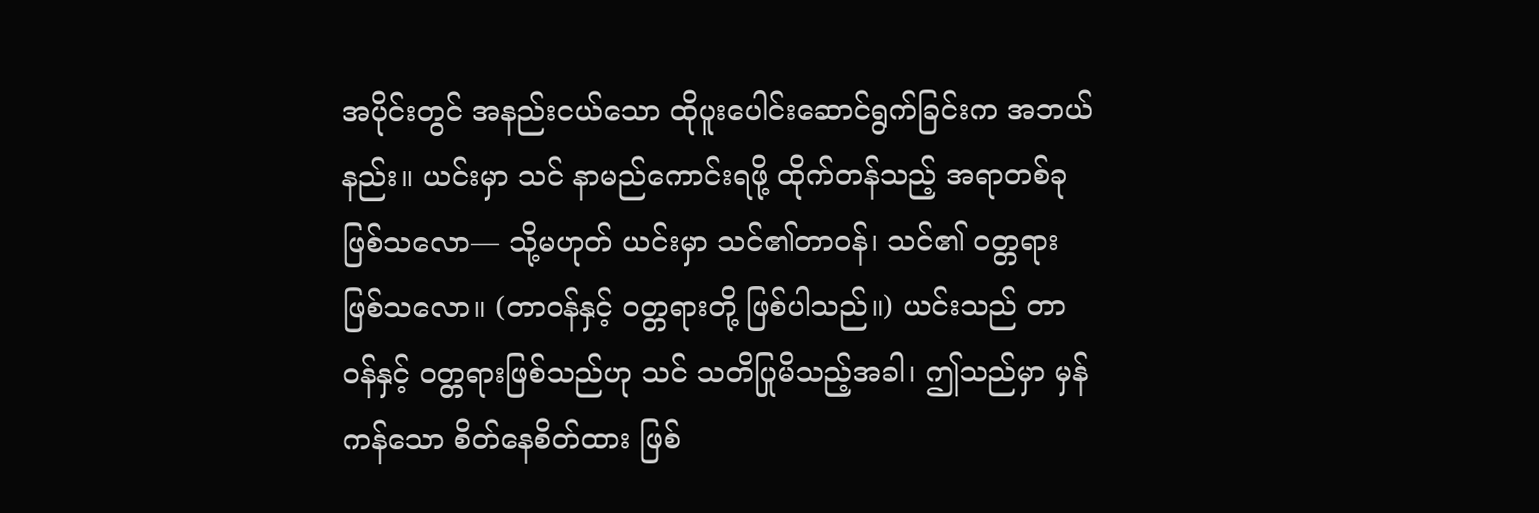အပိုင်းတွင် အနည်းငယ်သော ထိုပူးပေါင်းဆောင်ရွက်ခြင်းက အဘယ်နည်း။ ယင်းမှာ သင် နာမည်ကောင်းရဖို့ ထိုက်တန်သည့် အရာတစ်ခုဖြစ်သလော— သို့မဟုတ် ယင်းမှာ သင်၏တာဝန်၊ သင်၏ ဝတ္တရားဖြစ်သလော။ (တာဝန်နှင့် ဝတ္တရားတို့ ဖြစ်ပါသည်။) ယင်းသည် တာဝန်နှင့် ဝတ္တရားဖြစ်သည်ဟု သင် သတိပြုမိသည့်အခါ၊ ဤသည်မှာ မှန်ကန်သော စိတ်နေစိတ်ထား ဖြစ်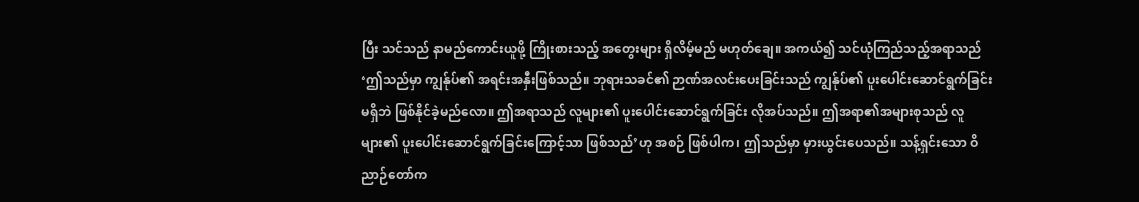ပြီး သင်သည် နာမည်ကောင်းယူဖို့ ကြိုးစားသည့် အတွေးများ ရှိလိမ့်မည် မဟုတ်ချေ။ အကယ်၍ သင်ယုံကြည်သည့်အရာသည် ‘ဤသည်မှာ ကျွန်ုပ်၏ အရင်းအနှီးဖြစ်သည်။ ဘုရားသခင်၏ ဉာဏ်အလင်းပေးခြင်းသည် ကျွန်ုပ်၏ ပူးပေါင်းဆောင်ရွက်ခြင်း မရှိဘဲ ဖြစ်နိုင်ခဲ့မည်လော။ ဤအရာသည် လူများ၏ ပူးပေါင်းဆောင်ရွက်ခြင်း လိုအပ်သည်။ ဤအရာ၏အများစုသည် လူများ၏ ပူးပေါင်းဆောင်ရွက်ခြင်းကြောင့်သာ ဖြစ်သည်’ဟု အစဉ် ဖြစ်ပါက၊ ဤသည်မှာ မှားယွင်းပေသည်။ သန့်ရှင်းသော ဝိညာဉ်တော်က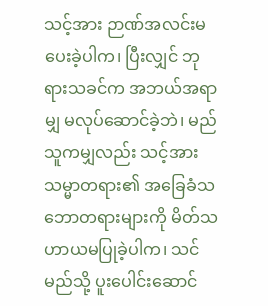သင့်အား ဉာဏ်အလင်းမပေးခဲ့ပါက၊ ပြီးလျှင် ဘုရားသခင်က အဘယ်အရာမျှ မလုပ်ဆောင်ခဲ့ဘဲ၊ မည်သူကမျှလည်း သင့်အား သမ္မာတရား၏ အခြေခံသဘောတရားများကို မိတ်သဟာယမပြုခဲ့ပါက၊ သင် မည်သို့ ပူးပေါင်းဆောင်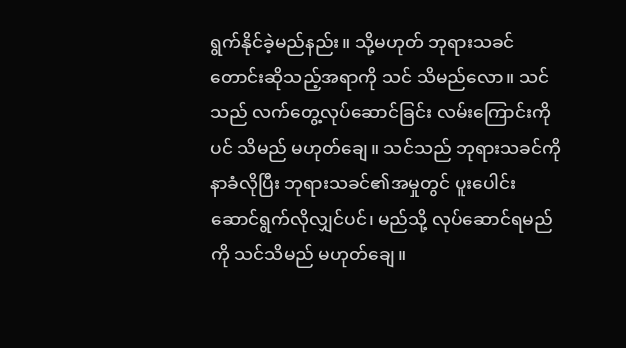ရွက်နိုင်ခဲ့မည်နည်း။ သို့မဟုတ် ဘုရားသခင် တောင်းဆိုသည့်အရာကို သင် သိမည်လော။ သင်သည် လက်တွေ့လုပ်ဆောင်ခြင်း လမ်းကြောင်းကိုပင် သိမည် မဟုတ်ချေ။ သင်သည် ဘုရားသခင်ကို နာခံလိုပြီး ဘုရားသခင်၏အမှုတွင် ပူးပေါင်းဆောင်ရွက်လိုလျှင်ပင်၊ မည်သို့ လုပ်ဆောင်ရမည်ကို သင်သိမည် မဟုတ်ချေ။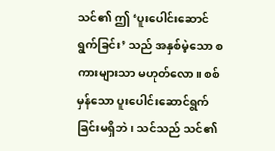သင်၏ ဤ ‘ပူးပေါင်းဆောင်ရွက်ခြင်း’ သည် အနှစ်မဲ့သော စကားများသာ မဟုတ်လော။ စစ်မှန်သော ပူးပေါင်းဆောင်ရွက်ခြင်းမရှိဘဲ၊ သင်သည် သင်၏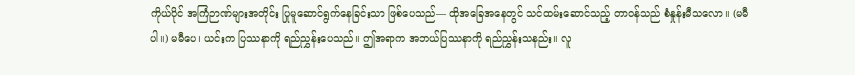ကိုယ်ပိုင် အကြံဉာဏ်များအတိုင်း ပြုမူဆောင်ရွက်နေခြင်းသာ ဖြစ်ပေသည်— ထိုအခြေအနေတွင် သင်ထမ်းဆောင်သည့် တာဝန်သည် စံနှုန်းမီသလော။ (မမီပါ။) မမီပေ၊ ယင်းက ပြဿနာကို ရည်ညွှန်းပေသည်။ ဤအရာက အဘယ်ပြဿနာကို ရည်ညွှန်းသနည်း။ လူ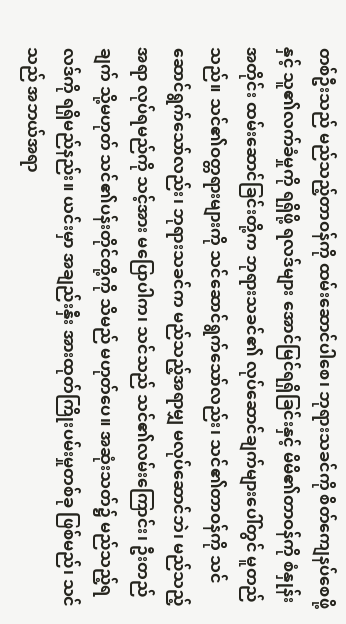တစ်ဦးသည် မည်သည့်တာဝန်ကို ထမ်းဆောင်ပါစေ၊ ဘုရားသခင်ကို စိတ်ကျေနပ်စေဖို့နှင့် သူ၏လက်ခံမှုကို ရရှိဖို့ ရလဒ်များ အောင်မြင်ရရှိခြင်းနှင့် မိမိ၏တာဝန်ကို စံနှုန်းအတိုင်း ထမ်းဆောင်ခြင်းတို့က ဘုရားသခင်၏ လုပ်ဆောင်ချက်များပေါ်တွင် မူတည်သည်။ သင်၏ဝတ္တရားများကို သင်ဆောင်ရွက်သော်လည်း၊ သင်၏တာဝန်ကို သင်ဆောင်ရွက်သော်လည်း၊ ဘုရားသခင်က မည်သည့်အရာမျှ မလုပ်ဆောင်ဘဲ၊ မည်သည့်အရာ လုပ်ရမည်ကို သင့်အား မပြောပါက၊ သင်သည် သင်၏လမ်းကြောင်း၊ ဦးတည်ချက် သို့မဟုတ် သင်၏ပန်းတိုင်တို့ကို သိမည် မဟုတ်ပေ။ အဆုံးသတ်၌ မည်သည့်ရလဒ်ကို ရရှိမည်နည်း။ ယင်းမှာ အချည်းနှီး အားထုတ်ကြိုးပမ်းမှုတစ်ခု ဖြစ်မည်၊ သင်သည် အဘယ်အရာ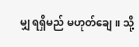မျှ ရရှိမည် မဟုတ်ချေ။ သို့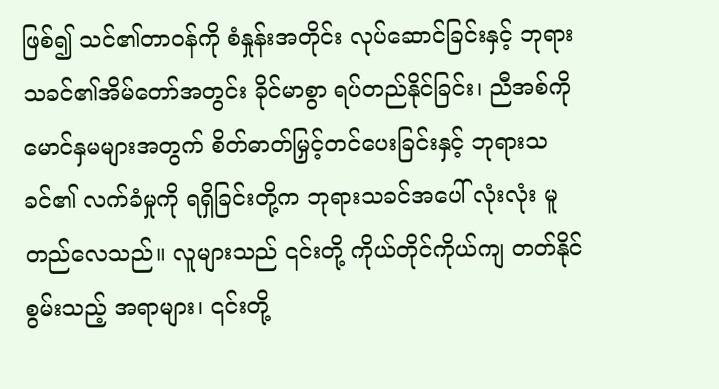ဖြစ်၍ သင်၏တာဝန်ကို စံနှုန်းအတိုင်း လုပ်ဆောင်ခြင်းနှင့် ဘုရားသခင်၏အိမ်တော်အတွင်း ခိုင်မာစွာ ရပ်တည်နိုင်ခြင်း၊ ညီအစ်ကိုမောင်နှမများအတွက် စိတ်ဓာတ်မြှင့်တင်ပေးခြင်းနှင့် ဘုရားသခင်၏ လက်ခံမှုကို ရရှိခြင်းတို့က ဘုရားသခင်အပေါ် လုံးလုံး မူတည်လေသည်။ လူများသည် ၎င်းတို့ ကိုယ်တိုင်ကိုယ်ကျ တတ်နိုင်စွမ်းသည့် အရာများ၊ ၎င်းတို့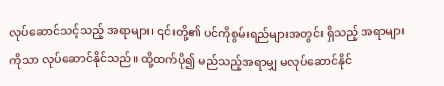လုပ်ဆောင်သင့်သည့် အရာများ၊ ၎င်းတို့၏ ပင်ကိုစွမ်းရည်များအတွင်း ရှိသည့် အရာများကိုသာ လုပ်ဆောင်နိုင်သည်။ ထို့ထက်ပို၍ မည်သည့်အရာမျှ မလုပ်ဆောင်နိုင်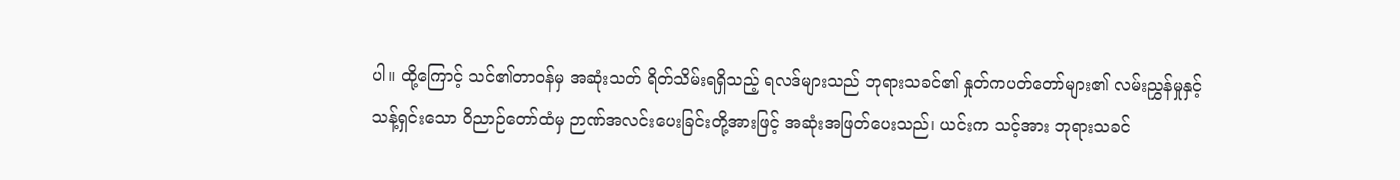ပါ။ ထို့ကြောင့် သင်၏တာဝန်မှ အဆုံးသတ် ရိတ်သိမ်းရရှိသည့် ရလဒ်များသည် ဘုရားသခင်၏ နှုတ်ကပတ်တော်များ၏ လမ်းညွှန်မှုနှင့် သန့်ရှင်းသော ဝိညာဉ်တော်ထံမှ ဉာဏ်အလင်းပေးခြင်းတို့အားဖြင့် အဆုံးအဖြတ်ပေးသည်၊ ယင်းက သင့်အား ဘုရားသခင်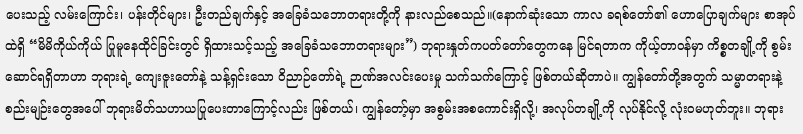ပေးသည့် လမ်းကြောင်း၊ ပန်းတိုင်များ၊ ဦးတည်ချက်နှင့် အခြေခံသဘောတရားတို့ကို နားလည်စေသည်။(နောက်ဆုံးသော ကာလ ခရစ်တော်၏ ဟောပြောချက်များ စာအုပ်ထဲရှိ “မိမိကိုယ်ကိုယ် ပြုမူနေထိုင်ခြင်းတွင် ရှိထားသင့်သည့် အခြေခံသဘောတရားများ”) ဘုရားနှုတ်ကပတ်တော်တွေကနေ မြင်ရတာက ကိုယ့်တာဝန်မှာ ကိစ္စတချို့ကို စွမ်းဆောင်ရရှိတာဟာ ဘုရားရဲ့ ကျေးဇူးတော်နဲ့ သန့်ရှင်းသော ဝိညာဉ်တော်ရဲ့ ဉာဏ်အလင်းပေးမှု သက်သက်ကြောင့် ဖြစ်တယ်ဆိုတာပဲ။ ကျွန်တော်တို့အတွက် သမ္မာတရားနဲ့ စည်းမျဉ်းတွေအပေါ် ဘုရားမိတ်သဟာယပြုပေးတာကြောင့်လည်း ဖြစ်တယ်၊ ကျွန်တော့်မှာ အစွမ်းအစကောင်းရှိလို့၊ အလုပ်တချို့ကို လုပ်နိုင်လို့ လုံးဝမဟုတ်ဘူး။ ဘုရား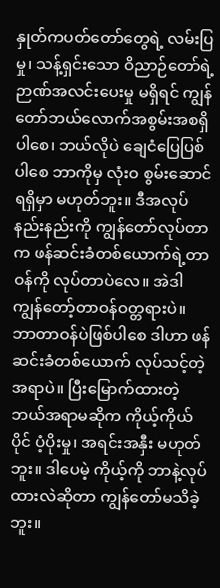နှုတ်ကပတ်တော်တွေရဲ့ လမ်းပြမှု၊ သန့်ရှင်းသော ဝိညာဉ်တော်ရဲ့ ဉာဏ်အလင်းပေးမှု မရှိရင် ကျွန်တော်ဘယ်လောက်အစွမ်းအစရှိပါစေ၊ ဘယ်လိုပဲ ချေငံပြေပြစ်ပါစေ ဘာကိုမှ လုံးဝ စွမ်းဆောင်ရရှိမှာ မဟုတ်ဘူး။ ဒီအလုပ်နည်းနည်းကို ကျွန်တော်လုပ်တာက ဖန်ဆင်းခံတစ်ယောက်ရဲ့တာဝန်ကို လုပ်တာပဲလေ။ အဲဒါ ကျွန်တော့်တာဝန်ဝတ္တရားပဲ။ ဘာတာဝန်ပဲဖြစ်ပါစေ ဒါဟာ ဖန်ဆင်းခံတစ်ယောက် လုပ်သင့်တဲ့ အရာပဲ။ ပြီးမြောက်ထားတဲ့ ဘယ်အရာမဆိုက ကိုယ့်ကိုယ်ပိုင် ပံ့ပိုးမှု၊ အရင်းအနှီး မဟုတ်ဘူး။ ဒါပေမဲ့ ကိုယ့်ကို ဘာနဲ့လုပ်ထားလဲဆိုတာ ကျွန်တော်မသိခဲ့ဘူး။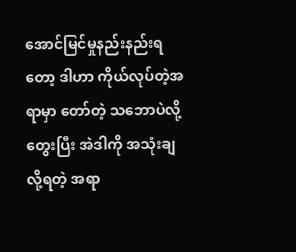အောင်မြင်မှုနည်းနည်းရတော့ ဒါဟာ ကိုယ်လုပ်တဲ့အရာမှာ တော်တဲ့ သဘောပဲလို့ တွေးပြီး အဲဒါကို အသုံးချလို့ရတဲ့ အရာ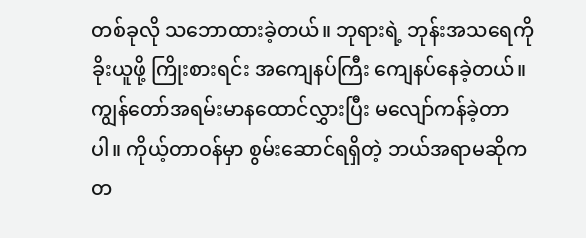တစ်ခုလို သဘောထားခဲ့တယ်။ ဘုရားရဲ့ ဘုန်းအသရေကို ခိုးယူဖို့ ကြိုးစားရင်း အကျေနပ်ကြီး ကျေနပ်နေခဲ့တယ်။ ကျွန်တော်အရမ်းမာနထောင်လွှားပြီး မလျော်ကန်ခဲ့တာပါ။ ကိုယ့်တာဝန်မှာ စွမ်းဆောင်ရရှိတဲ့ ဘယ်အရာမဆိုက တ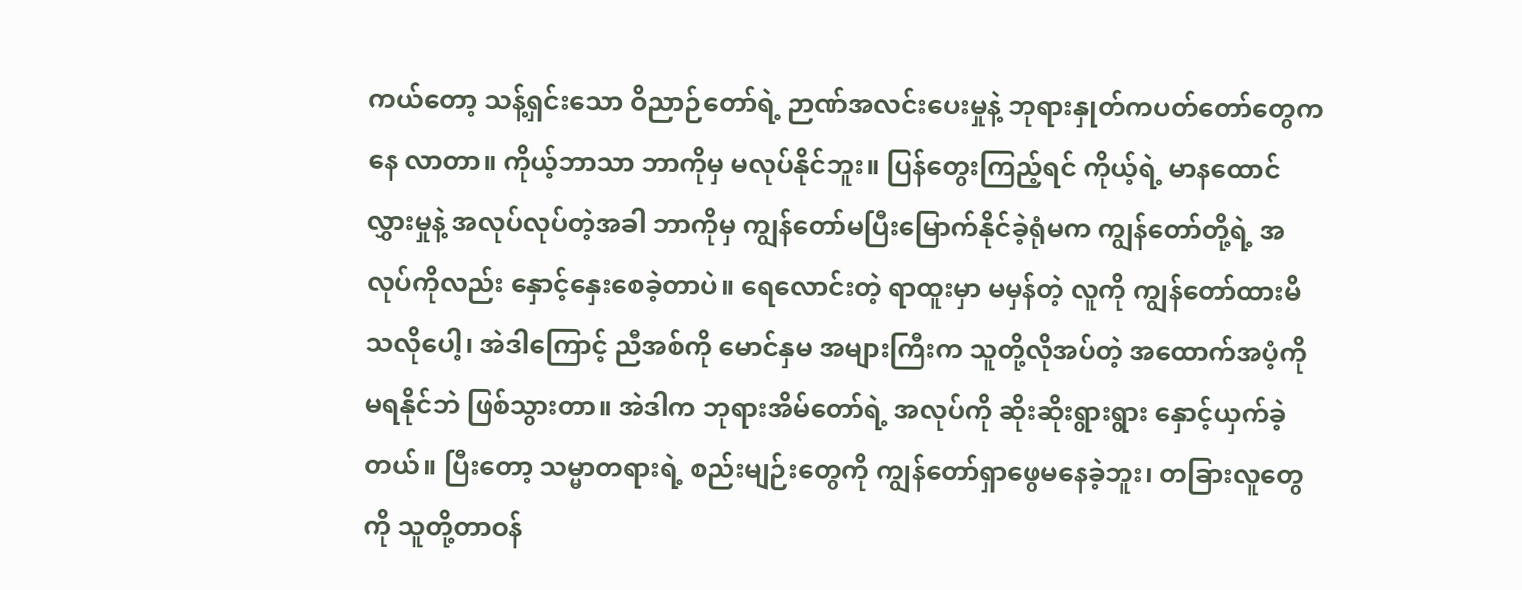ကယ်တော့ သန့်ရှင်းသော ဝိညာဉ်တော်ရဲ့ ဉာဏ်အလင်းပေးမှုနဲ့ ဘုရားနှုတ်ကပတ်တော်တွေကနေ လာတာ။ ကိုယ့်ဘာသာ ဘာကိုမှ မလုပ်နိုင်ဘူး။ ပြန်တွေးကြည့်ရင် ကိုယ့်ရဲ့ မာနထောင်လွှားမှုနဲ့ အလုပ်လုပ်တဲ့အခါ ဘာကိုမှ ကျွန်တော်မပြီးမြောက်နိုင်ခဲ့ရုံမက ကျွန်တော်တို့ရဲ့ အလုပ်ကိုလည်း နှောင့်နှေးစေခဲ့တာပဲ။ ရေလောင်းတဲ့ ရာထူးမှာ မမှန်တဲ့ လူကို ကျွန်တော်ထားမိသလိုပေါ့၊ အဲဒါကြောင့် ညီအစ်ကို မောင်နှမ အများကြီးက သူတို့လိုအပ်တဲ့ အထောက်အပံ့ကို မရနိုင်ဘဲ ဖြစ်သွားတာ။ အဲဒါက ဘုရားအိမ်တော်ရဲ့ အလုပ်ကို ဆိုးဆိုးရွားရွား နှောင့်ယှက်ခဲ့တယ်။ ပြီးတော့ သမ္မာတရားရဲ့ စည်းမျဉ်းတွေကို ကျွန်တော်ရှာဖွေမနေခဲ့ဘူး၊ တခြားလူတွေကို သူတို့တာဝန်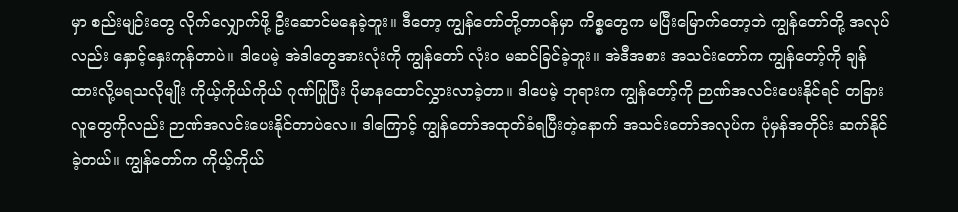မှာ စည်းမျဉ်းတွေ လိုက်လျှောက်ဖို့ ဦးဆောင်မနေခဲ့ဘူး။ ဒီတော့ ကျွန်တော်တို့တာဝန်မှာ ကိစ္စတွေက မပြီးမြောက်တော့ဘဲ ကျွန်တော်တို့ အလုပ်လည်း နှောင့်နှေးကုန်တာပဲ။ ဒါပေမဲ့ အဲဒါတွေအားလုံးကို ကျွန်တော် လုံးဝ မဆင်ခြင်ခဲ့ဘူး။ အဲဒီအစား အသင်းတော်က ကျွန်တော့်ကို ချန်ထားလို့မရသလိုမျိုး ကိုယ့်ကိုယ်ကိုယ် ဂုဏ်ပြုပြီး ပိုမာနထောင်လွှားလာခဲ့တာ။ ဒါပေမဲ့ ဘုရားက ကျွန်တော့်ကို ဉာဏ်အလင်းပေးနိုင်ရင် တခြားလူတွေကိုလည်း ဉာဏ်အလင်းပေးနိုင်တာပဲလေ။ ဒါကြောင့် ကျွန်တော်အထုတ်ခံရပြီးတဲ့နောက် အသင်းတော်အလုပ်က ပုံမှန်အတိုင်း ဆက်နိုင်ခဲ့တယ်။ ကျွန်တော်က ကိုယ့်ကိုယ်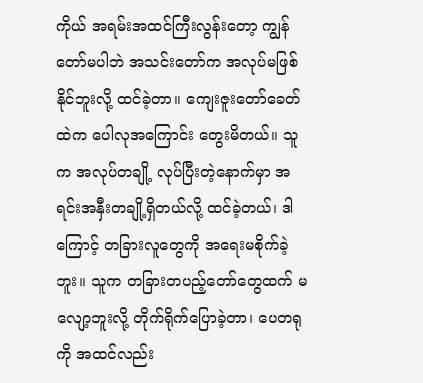ကိုယ် အရမ်းအထင်ကြီးလွန်းတော့ ကျွန်တော်မပါဘဲ အသင်းတော်က အလုပ်မဖြစ်နိုင်ဘူးလို့ ထင်ခဲ့တာ။ ကျေးဇူးတော်ခေတ်ထဲက ပေါလုအကြောင်း တွေးမိတယ်။ သူက အလုပ်တချို့ လုပ်ပြီးတဲ့နောက်မှာ အရင်းအနှီးတချို့ရှိတယ်လို့ ထင်ခဲ့တယ်၊ ဒါကြောင့် တခြားလူတွေကို အရေးမစိုက်ခဲ့ဘူး။ သူက တခြားတပည့်တော်တွေထက် မလျော့ဘူးလို့ တိုက်ရိုက်ပြောခဲ့တာ၊ ပေတရုကို အထင်လည်း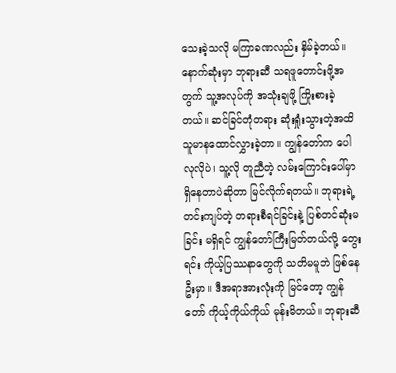သေးခဲ့သလို မကြာခဏလည်း နှိမ်ခဲ့တယ်။ နောက်ဆုံးမှာ ဘုရားဆီ သရဖူတောင်းဖို့အတွက် သူ့အလုပ်ကို အသုံးချဖို့ ကြိုးစားခဲ့တယ်။ ဆင်ခြင်တုံတရား ဆုံးရှုံးသွားတဲ့အထိ သူမာနထောင်လွှားခဲ့တာ။ ကျွန်တော်က ပေါလုလိုပဲ၊ သူ့လို တူညီတဲ့ လမ်းကြောင်းပေါ်မှာ ရှိနေတာပဲဆိုတာ မြင်လိုက်ရတယ်။ ဘုရားရဲ့ တင်းကျပ်တဲ့ တရားစီရင်ခြင်းနဲ့ ပြစ်တင်ဆုံးမခြင်း မရှိရင် ကျွန်တော်ကြီးမြတ်တယ်လို့ တွေးရင်း ကိုယ့်ပြဿနာတွေကို သတိမမူဘဲ ဖြစ်နေဦးမှာ။ ဒီအရာအားလုံးကို မြင်တော့ ကျွန်တော် ကိုယ့်ကိုယ်ကိုယ် မုန်းမိတယ်။ ဘုရားဆီ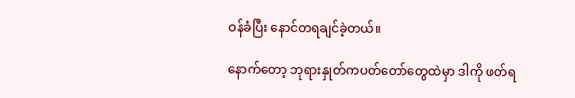ဝန်ခံပြီး နောင်တရချင်ခဲ့တယ်။

နောက်တော့ ဘုရားနှုတ်ကပတ်တော်တွေထဲမှာ ဒါကို ဖတ်ရ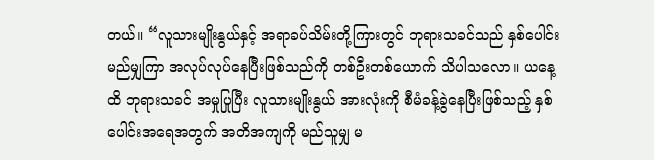တယ်။ “လူသားမျိုးနွယ်နှင့် အရာခပ်သိမ်းတို့ကြားတွင် ဘုရားသခင်သည် နှစ်ပေါင်း မည်မျှကြာ အလုပ်လုပ်နေပြီးဖြစ်သည်ကို တစ်ဦးတစ်ယောက် သိပါသလော။ ယနေ့ထိ ဘုရားသခင် အမှုပြုပြီး လူသားမျိုးနွယ် အားလုံးကို စီမံခန့်ခွဲနေပြီးဖြစ်သည့် နှစ်ပေါင်းအရေအတွက် အတိအကျကို မည်သူမျှ မ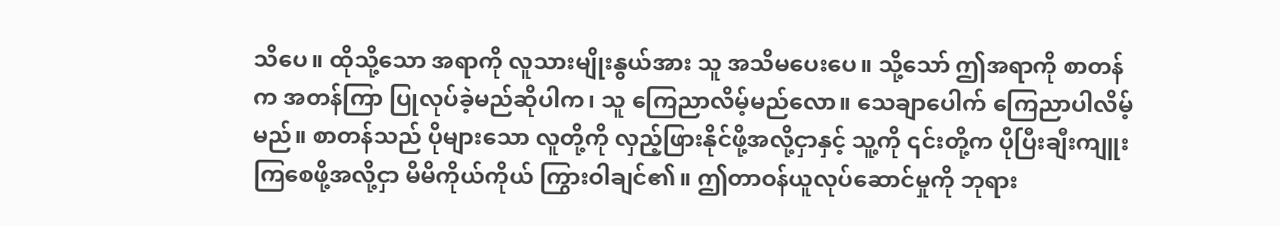သိပေ။ ထိုသို့သော အရာကို လူသားမျိုးနွယ်အား သူ အသိမပေးပေ။ သို့သော် ဤအရာကို စာတန်က အတန်ကြာ ပြုလုပ်ခဲ့မည်ဆိုပါက၊ သူ ကြေညာလိမ့်မည်လော။ သေချာပေါက် ကြေညာပါလိမ့်မည်။ စာတန်သည် ပိုများသော လူတို့ကို လှည့်ဖြားနိုင်ဖို့အလို့ငှာနှင့် သူ့ကို ၎င်းတို့က ပိုပြီးချီးကျူးကြစေဖို့အလို့ငှာ မိမိကိုယ်ကိုယ် ကြွားဝါချင်၏။ ဤတာဝန်ယူလုပ်ဆောင်မှုကို ဘုရား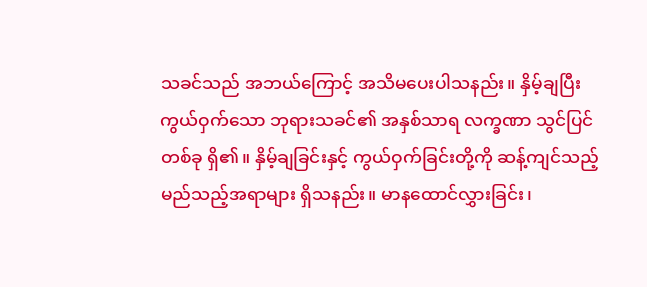သခင်သည် အဘယ်ကြောင့် အသိမပေးပါသနည်း။ နှိမ့်ချပြီး ကွယ်ဝှက်သော ဘုရားသခင်၏ အနှစ်သာရ လက္ခဏာ သွင်ပြင်တစ်ခု ရှိ၏။ နှိမ့်ချခြင်းနှင့် ကွယ်ဝှက်ခြင်းတို့ကို ဆန့်ကျင်သည့် မည်သည့်အရာများ ရှိသနည်း။ မာနထောင်လွှားခြင်း၊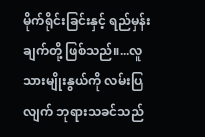မိုက်ရိုင်းခြင်းနှင့် ရည်မှန်းချက်တို့ ဖြစ်သည်။...လူသားမျိုးနွယ်ကို လမ်းပြလျက် ဘုရားသခင်သည်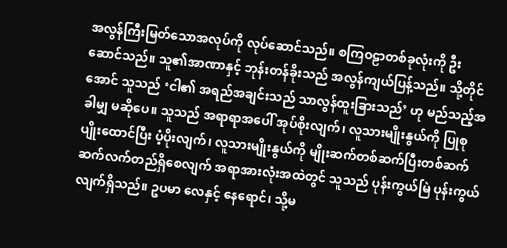အလွန်ကြီးမြတ်သောအလုပ်ကို လုပ်ဆောင်သည်။ စကြဝဠာတစ်ခုလုံးကို ဦးဆောင်သည်။ သူ၏အာဏာနှင့် ဘုန်းတန်ခိုးသည် အလွန်ကျယ်ပြန့်သည်။ သို့တိုင်အောင် သူသည် ‘ငါ၏ အရည်အချင်းသည် သာလွန်ထူးခြားသည်’ ဟု မည်သည့်အခါမျှ မဆိုပေ။ သူသည် အရာရာအပေါ် အုပ်စိုးလျက်၊ လူသားမျိုးနွယ်ကို ပြုစုပျိုးထောင်ပြီး ပံ့ပိုးလျက်၊ လူသားမျိုးနွယ်ကို မျိုးဆက်တစ်ဆက်ပြီးတစ်ဆက် ဆက်လက်တည်ရှိစေလျက် အရာအားလုံးအထဲတွင် သူသည် ပုန်းကွယ်မြဲ ပုန်းကွယ်လျက်ရှိသည်။ ဥပမာ လေနှင့် နေရောင်၊ သို့မ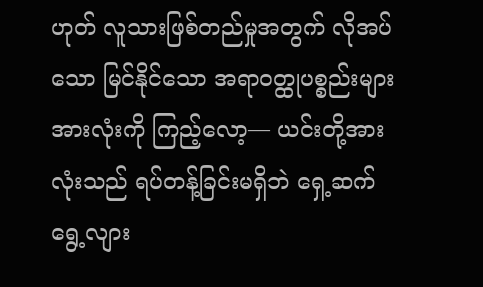ဟုတ် လူသားဖြစ်တည်မှုအတွက် လိုအပ်သော မြင်နိုင်သော အရာဝတ္ထုပစ္စည်းများအားလုံးကို ကြည့်လော့— ယင်းတို့အားလုံးသည် ရပ်တန့်ခြင်းမရှိဘဲ ရှေ့ဆက်ရွေ့လျား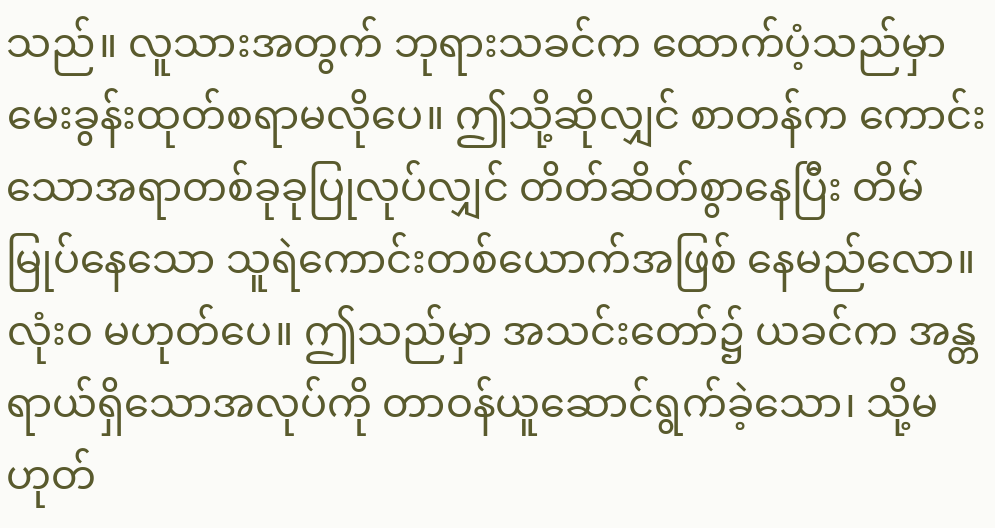သည်။ လူသားအတွက် ဘုရားသခင်က ထောက်ပံ့သည်မှာ မေးခွန်းထုတ်စရာမလိုပေ။ ဤသို့ဆိုလျှင် စာတန်က ကောင်းသောအရာတစ်ခုခုပြုလုပ်လျှင် တိတ်ဆိတ်စွာနေပြီး တိမ်မြုပ်နေသော သူရဲကောင်းတစ်ယောက်အဖြစ် နေမည်လော။ လုံးဝ မဟုတ်ပေ။ ဤသည်မှာ အသင်းတော်၌ ယခင်က အန္တရာယ်ရှိသောအလုပ်ကို တာဝန်ယူဆောင်ရွက်ခဲ့သော၊ သို့မဟုတ်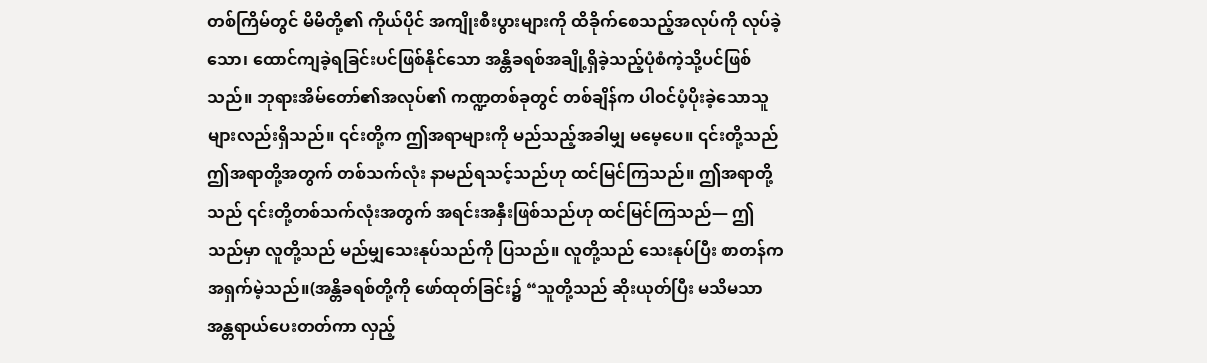တစ်ကြိမ်တွင် မိမိတို့၏ ကိုယ်ပိုင် အကျိုးစီးပွားများကို ထိခိုက်စေသည့်အလုပ်ကို လုပ်ခဲ့သော၊ ထောင်ကျခဲ့ရခြင်းပင်ဖြစ်နိုင်သော အန္တိခရစ်အချို့ရှိခဲ့သည့်ပုံစံကဲ့သို့ပင်ဖြစ်သည်။ ဘုရားအိမ်တော်၏အလုပ်၏ ကဏ္ဍတစ်ခုတွင် တစ်ချိန်က ပါဝင်ပံ့ပိုးခဲ့သောသူများလည်းရှိသည်။ ၎င်းတို့က ဤအရာများကို မည်သည့်အခါမျှ မမေ့ပေ။ ၎င်းတို့သည် ဤအရာတို့အတွက် တစ်သက်လုံး နာမည်ရသင့်သည်ဟု ထင်မြင်ကြသည်။ ဤအရာတို့သည် ၎င်းတို့တစ်သက်လုံးအတွက် အရင်းအနှီးဖြစ်သည်ဟု ထင်မြင်ကြသည်— ဤသည်မှာ လူတို့သည် မည်မျှသေးနုပ်သည်ကို ပြသည်။ လူတို့သည် သေးနုပ်ပြီး စာတန်က အရှက်မဲ့သည်။(အန္တိခရစ်တို့ကို ဖော်ထုတ်ခြင်း၌ “သူတို့သည် ဆိုးယုတ်ပြီး မသိမသာ အန္တရာယ်ပေးတတ်ကာ လှည့်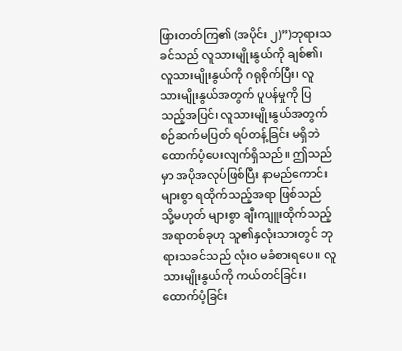ဖြားတတ်ကြ၏ (အပိုင်း ၂)”)ဘုရားသခင်သည် လူသားမျိုးနွယ်ကို ချစ်၏၊ လူသားမျိုးနွယ်ကို ဂရုစိုက်ပြီး၊ လူသားမျိုးနွယ်အတွက် ပူပန်မှုကို ပြသည့်အပြင်၊ လူသားမျိုးနွယ်အတွက် စဉ်ဆက်မပြတ် ရပ်တန့်ခြင်း မရှိဘဲ ထောက်ပံ့ပေးလျက်ရှိသည်။ ဤသည်မှာ အပိုအလုပ်ဖြစ်ပြီး နာမည်ကောင်းများစွာ ရထိုက်သည့်အရာ ဖြစ်သည် သို့မဟုတ် များစွာ ချီးကျူးထိုက်သည့်အရာတစ်ခုဟု သူ၏နှလုံးသားတွင် ဘုရားသခင်သည် လုံးဝ မခံစားရပေ။ လူသားမျိုးနွယ်ကို ကယ်တင်ခြင်း၊ ထောက်ပံ့ခြင်း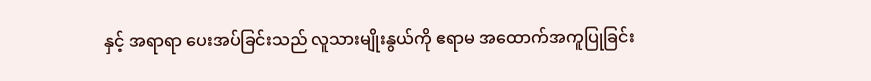နှင့် အရာရာ ပေးအပ်ခြင်းသည် လူသားမျိုးနွယ်ကို ဧရာမ အထောက်အကူပြုခြင်း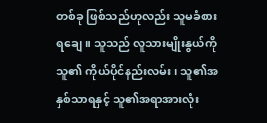တစ်ခု ဖြစ်သည်ဟုလည်း သူမခံစားရချေ။ သူသည် လူသားမျိုးနွယ်ကို သူ၏ ကိုယ်ပိုင်နည်းလမ်း၊ သူ၏အနှစ်သာရနှင့် သူ၏အရာအားလုံး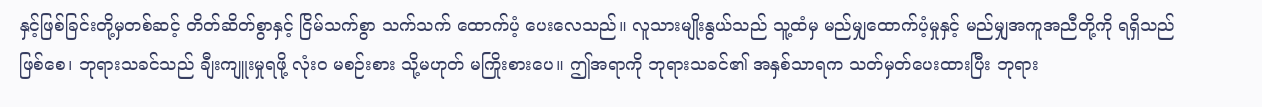နှင့်ဖြစ်ခြင်းတို့မှတစ်ဆင့် တိတ်ဆိတ်စွာနှင့် ငြိမ်သက်စွာ သက်သက် ထောက်ပံ့ ပေးလေသည်။ လူသားမျိုးနွယ်သည် သူ့ထံမှ မည်မျှထောက်ပံ့မှုနှင့် မည်မျှအကူအညီတို့ကို ရရှိသည် ဖြစ်စေ၊ ဘုရားသခင်သည် ချီးကျူးမှုရဖို့ လုံးဝ မစဉ်းစား သို့မဟုတ် မကြိုးစားပေ။ ဤအရာကို ဘုရားသခင်၏ အနှစ်သာရက သတ်မှတ်ပေးထားပြီး ဘုရား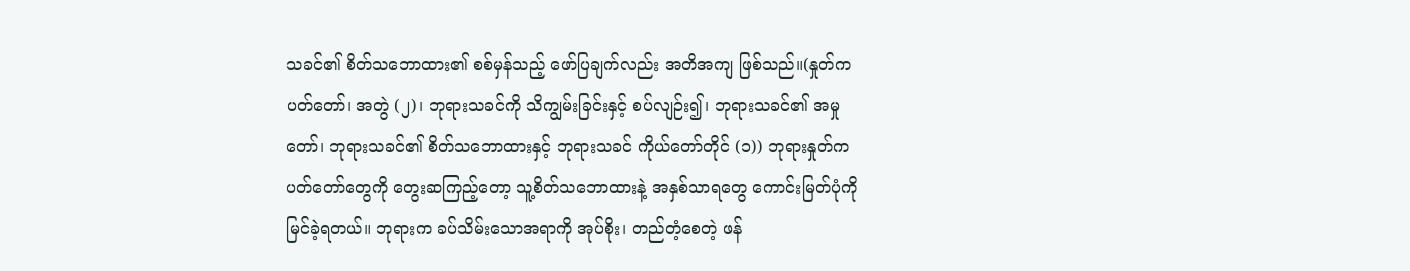သခင်၏ စိတ်သဘောထား၏ စစ်မှန်သည့် ဖော်ပြချက်လည်း အတိအကျ ဖြစ်သည်။(နှုတ်ကပတ်တော်၊ အတွဲ (၂)၊ ဘုရားသခင်ကို သိကျွမ်းခြင်းနှင့် စပ်လျဉ်း၍၊ ဘုရားသခင်၏ အမှုတော်၊ ဘုရားသခင်၏ စိတ်သဘောထားနှင့် ဘုရားသခင် ကိုယ်တော်တိုင် (၁)) ဘုရားနှုတ်ကပတ်တော်တွေကို တွေးဆကြည့်တော့ သူ့စိတ်သဘောထားနဲ့ အနှစ်သာရတွေ ကောင်းမြတ်ပုံကို မြင်ခဲ့ရတယ်။ ဘုရားက ခပ်သိမ်းသောအရာကို အုပ်စိုး၊ တည်တံ့စေတဲ့ ဖန်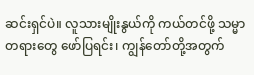ဆင်းရှင်ပဲ။ လူသားမျိုးနွယ်ကို ကယ်တင်ဖို့ သမ္မာတရားတွေ ဖော်ပြရင်း၊ ကျွန်တော်တို့အတွက်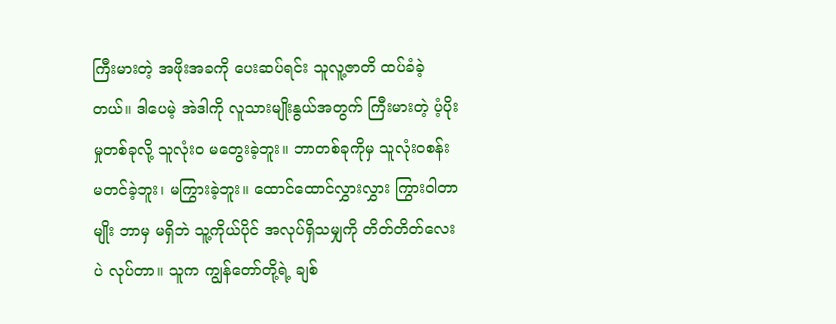ကြီးမားတဲ့ အဖိုးအခကို ပေးဆပ်ရင်း သူလူ့ဇာတိ ထပ်ခံခဲ့တယ်။ ဒါပေမဲ့ အဲဒါကို လူသားမျိုးနွယ်အတွက် ကြီးမားတဲ့ ပံ့ပိုးမှုတစ်ခုလို့ သူလုံးဝ မတွေးခဲ့ဘူး။ ဘာတစ်ခုကိုမှ သူလုံးဝစန်းမတင်ခဲ့ဘူး၊ မကြွားခဲ့ဘူး။ ထောင်ထောင်လွှားလွှား ကြွားဝါတာမျိုး ဘာမှ မရှိဘဲ သူ့ကိုယ်ပိုင် အလုပ်ရှိသမျှကို တိတ်တိတ်လေးပဲ လုပ်တာ။ သူက ကျွန်တော်တို့ရဲ့ ချစ်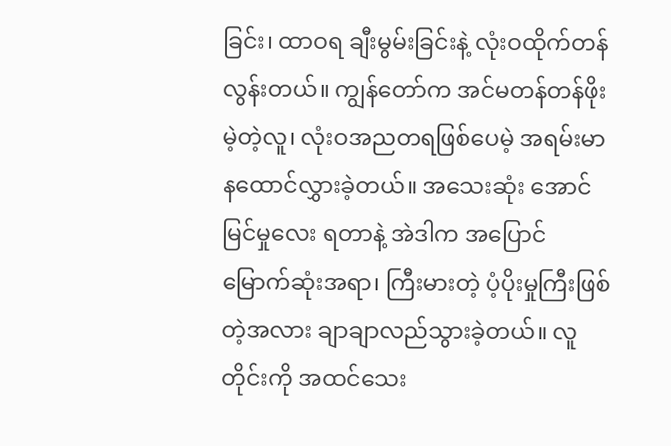ခြင်း၊ ထာဝရ ချီးမွမ်းခြင်းနဲ့ လုံးဝထိုက်တန်လွန်းတယ်။ ကျွန်တော်က အင်မတန်တန်ဖိုးမဲ့တဲ့လူ၊ လုံးဝအညတရဖြစ်ပေမဲ့ အရမ်းမာနထောင်လွှားခဲ့တယ်။ အသေးဆုံး အောင်မြင်မှုလေး ရတာနဲ့ အဲဒါက အပြောင်မြောက်ဆုံးအရာ၊ ကြီးမားတဲ့ ပံ့ပိုးမှုကြီးဖြစ်တဲ့အလား ချာချာလည်သွားခဲ့တယ်။ လူတိုင်းကို အထင်သေး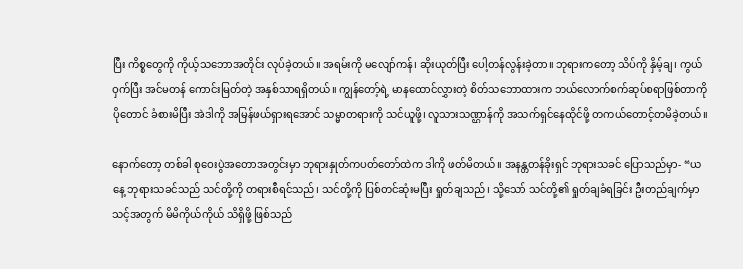ပြီး ကိစ္စတွေကို ကိုယ့်သဘောအတိုင်း လုပ်ခဲ့တယ်။ အရမ်းကို မလျော်ကန်၊ ဆိုးယုတ်ပြီး ပေါ့တန်လွန်းခဲ့တာ။ ဘုရားကတော့ သိပ်ကို နှိမ့်ချ၊ ကွယ်ဝှက်ပြီး အင်မတန် ကောင်းမြတ်တဲ့ အနှစ်သာရရှိတယ်။ ကျွန်တော့်ရဲ့ မာနထောင်လွှားတဲ့ စိတ်သဘောထားက ဘယ်လောက်စက်ဆုပ်စရာဖြစ်တာကို ပိုတောင် ခံစားမိပြီး အဲဒါကို အမြန်ဖယ်ရှားရအောင် သမ္မာတရားကို သင်ယူဖို့၊ လူသားသဏ္ဌာန်ကို အသက်ရှင်နေထိုင်ဖို့ တကယ်တောင့်တမိခဲ့တယ်။

နောက်တော့ တစ်ခါ စုဝေးပွဲအတောအတွင်းမှာ ဘုရားနှုတ်ကပတ်တော်ထဲက ဒါကို ဖတ်မိတယ်။ အနန္တတန်ခိုးရှင် ဘုရားသခင် ပြောသည်မှာ- “ယနေ့ ဘုရားသခင်သည် သင်တို့ကို တရားစီရင်သည်၊ သင်တို့ကို ပြစ်တင်ဆုံးမပြီး ရှုတ်ချသည်၊ သို့သော် သင်တို့၏ ရှုတ်ချခံရခြင်း ဦးတည်ချက်မှာ သင့်အတွက် မိမိကိုယ်ကိုယ် သိရှိဖို့ ဖြစ်သည်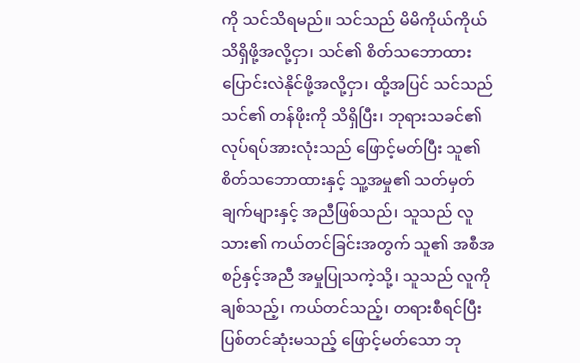ကို သင်သိရမည်။ သင်သည် မိမိကိုယ်ကိုယ် သိရှိဖို့အလို့ငှာ၊ သင်၏ စိတ်သဘောထား ပြောင်းလဲနိုင်ဖို့အလို့ငှာ၊ ထို့အပြင် သင်သည် သင်၏ တန်ဖိုးကို သိရှိပြီး၊ ဘုရားသခင်၏ လုပ်ရပ်အားလုံးသည် ဖြောင့်မတ်ပြီး သူ၏ စိတ်သဘောထားနှင့် သူ့အမှု၏ သတ်မှတ်ချက်များနှင့် အညီဖြစ်သည်၊ သူသည် လူသား၏ ကယ်တင်ခြင်းအတွက် သူ၏ အစီအစဉ်နှင့်အညီ အမှုပြုသကဲ့သို့၊ သူသည် လူကို ချစ်သည့်၊ ကယ်တင်သည့်၊ တရားစီရင်ပြီး ပြစ်တင်ဆုံးမသည့် ဖြောင့်မတ်သော ဘု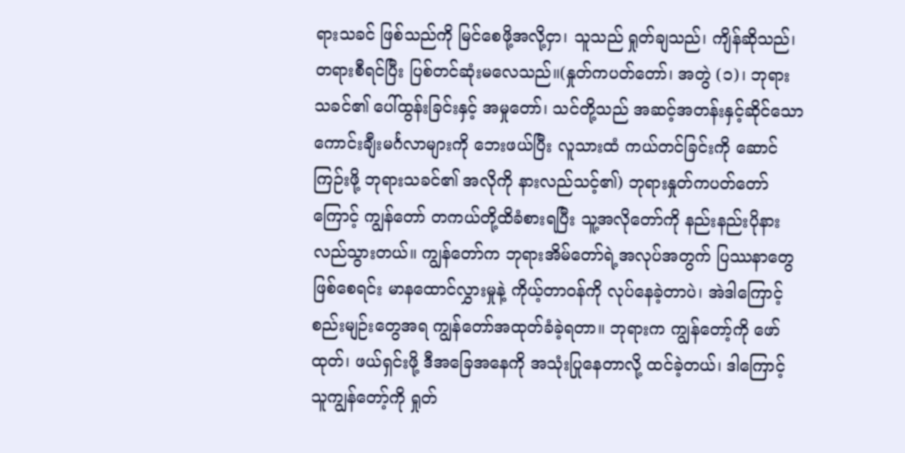ရားသခင် ဖြစ်သည်ကို မြင်စေဖို့အလို့ငှာ၊ သူသည် ရှုတ်ချသည်၊ ကျိန်ဆိုသည်၊ တရားစီရင်ပြီး ပြစ်တင်ဆုံးမလေသည်။(နှုတ်ကပတ်တော်၊ အတွဲ (၁)၊ ဘုရားသခင်၏ ပေါ်ထွန်းခြင်းနှင့် အမှုတော်၊ သင်တို့သည် အဆင့်အတန်းနှင့်ဆိုင်သော ကောင်းချီးမင်္ဂလာများကို ဘေးဖယ်ပြီး လူသားထံ ကယ်တင်ခြင်းကို ဆောင်ကြဉ်းဖို့ ဘုရားသခင်၏ အလိုကို နားလည်သင့်၏) ဘုရားနှုတ်ကပတ်တော်ကြောင့် ကျွန်တော် တကယ်တို့ထိခံစားရပြီး သူ့အလိုတော်ကို နည်းနည်းပိုနားလည်သွားတယ်။ ကျွန်တော်က ဘုရားအိမ်တော်ရဲ့အလုပ်အတွက် ပြဿနာတွေ ဖြစ်စေရင်း မာနထောင်လွှားမှုနဲ့ ကိုယ့်တာဝန်ကို လုပ်နေခဲ့တာပဲ၊ အဲဒါကြောင့် စည်းမျဉ်းတွေအရ ကျွန်တော်အထုတ်ခံခဲ့ရတာ။ ဘုရားက ကျွန်တော့်ကို ဖော်ထုတ်၊ ဖယ်ရှင်းဖို့ ဒီအခြေအနေကို အသုံးပြုနေတာလို့ ထင်ခဲ့တယ်၊ ဒါကြောင့် သူကျွန်တော့်ကို ရှုတ်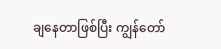ချနေတာဖြစ်ပြီး ကျွန်တော်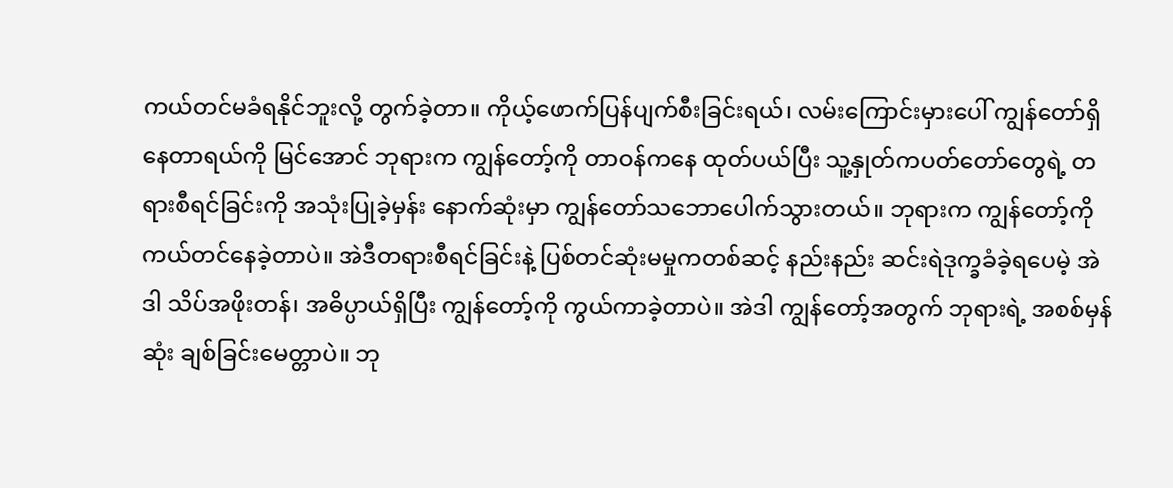ကယ်တင်မခံရနိုင်ဘူးလို့ တွက်ခဲ့တာ။ ကိုယ့်ဖောက်ပြန်ပျက်စီးခြင်းရယ်၊ လမ်းကြောင်းမှားပေါ် ကျွန်တော်ရှိနေတာရယ်ကို မြင်အောင် ဘုရားက ကျွန်တော့်ကို တာဝန်ကနေ ထုတ်ပယ်ပြီး သူ့နှုတ်ကပတ်တော်တွေရဲ့ တရားစီရင်ခြင်းကို အသုံးပြုခဲ့မှန်း နောက်ဆုံးမှာ ကျွန်တော်သဘောပေါက်သွားတယ်။ ဘုရားက ကျွန်တော့်ကို ကယ်တင်နေခဲ့တာပဲ။ အဲဒီတရားစီရင်ခြင်းနဲ့ ပြစ်တင်ဆုံးမမှုကတစ်ဆင့် နည်းနည်း ဆင်းရဲဒုက္ခခံခဲ့ရပေမဲ့ အဲဒါ သိပ်အဖိုးတန်၊ အဓိပ္ပာယ်ရှိပြီး ကျွန်တော့်ကို ကွယ်ကာခဲ့တာပဲ။ အဲဒါ ကျွန်တော့်အတွက် ဘုရားရဲ့ အစစ်မှန်ဆုံး ချစ်ခြင်းမေတ္တာပဲ။ ဘု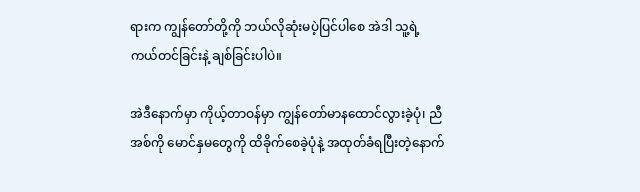ရားက ကျွန်တော်တို့ကို ဘယ်လိုဆုံးမပဲ့ပြင်ပါစေ အဲဒါ သူ့ရဲ့ ကယ်တင်ခြင်းနဲ့ ချစ်ခြင်းပါပဲ။

အဲဒီနောက်မှာ ကိုယ့်တာဝန်မှာ ကျွန်တော်မာနထောင်လွားခဲ့ပုံ၊ ညီအစ်ကို မောင်နှမတွေကို ထိခိုက်စေခဲ့ပုံနဲ့ အထုတ်ခံရပြီးတဲ့နောက်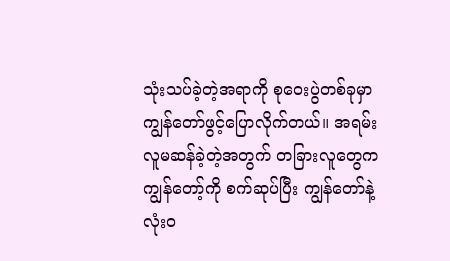သုံးသပ်ခဲ့တဲ့အရာကို စုဝေးပွဲတစ်ခုမှာ ကျွန်တော်ဖွင့်ပြောလိုက်တယ်။ အရမ်းလူမဆန်ခဲ့တဲ့အတွက် တခြားလူတွေက ကျွန်တော့်ကို စက်ဆုပ်ပြီး ကျွန်တော်နဲ့ လုံးဝ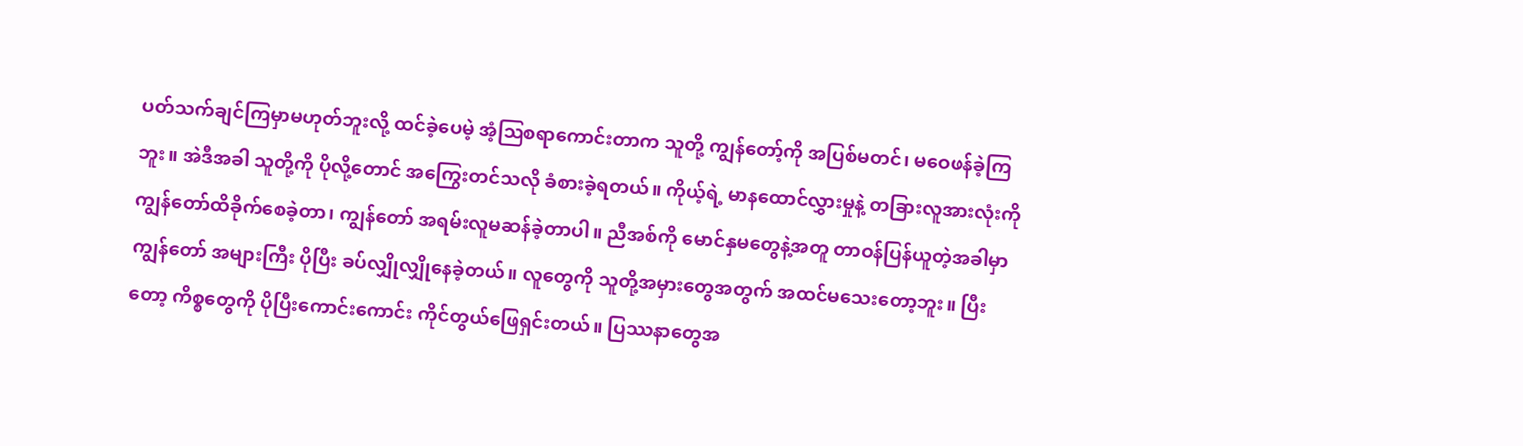ပတ်သက်ချင်ကြမှာမဟုတ်ဘူးလို့ ထင်ခဲ့ပေမဲ့ အံ့ဩစရာကောင်းတာက သူတို့ ကျွန်တော့်ကို အပြစ်မတင်၊ မဝေဖန်ခဲ့ကြဘူး။ အဲဒီအခါ သူတို့ကို ပိုလို့တောင် အကြွေးတင်သလို ခံစားခဲ့ရတယ်။ ကိုယ့်ရဲ့ မာနထောင်လွှားမှုနဲ့ တခြားလူအားလုံးကို ကျွန်တော်ထိခိုက်စေခဲ့တာ၊ ကျွန်တော် အရမ်းလူမဆန်ခဲ့တာပါ။ ညီအစ်ကို မောင်နှမတွေနဲ့အတူ တာဝန်ပြန်ယူတဲ့အခါမှာ ကျွန်တော် အများကြီး ပိုပြီး ခပ်လျှိုလျှိုနေခဲ့တယ်။ လူတွေကို သူတို့အမှားတွေအတွက် အထင်မသေးတော့ဘူး။ ပြီးတော့ ကိစ္စတွေကို ပိုပြီးကောင်းကောင်း ကိုင်တွယ်ဖြေရှင်းတယ်။ ပြဿနာတွေအ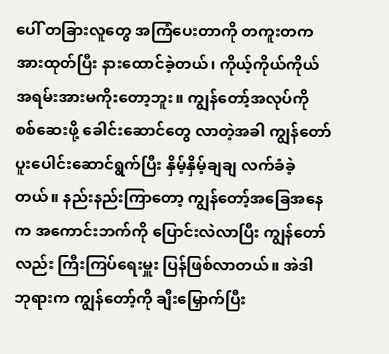ပေါ် တခြားလူတွေ အကြံပေးတာကို တကူးတက အားထုတ်ပြီး နားထောင်ခဲ့တယ်၊ ကိုယ့်ကိုယ်ကိုယ် အရမ်းအားမကိုးတော့ဘူး။ ကျွန်တော့်အလုပ်ကို စစ်ဆေးဖို့ ခေါင်းဆောင်တွေ လာတဲ့အခါ ကျွန်တော်ပူးပေါင်းဆောင်ရွက်ပြီး နှိမ့်နှိမ့်ချချ လက်ခံခဲ့တယ်။ နည်းနည်းကြာတော့ ကျွန်တော့်အခြေအနေက အကောင်းဘက်ကို ပြောင်းလဲလာပြီး ကျွန်တော်လည်း ကြီးကြပ်ရေးမှူး ပြန်ဖြစ်လာတယ်။ အဲဒါ ဘုရားက ကျွန်တော့်ကို ချီးမြှောက်ပြီး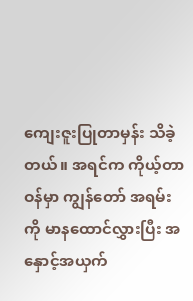ကျေးဇူးပြုတာမှန်း သိခဲ့တယ်။ အရင်က ကိုယ့်တာဝန်မှာ ကျွန်တော် အရမ်းကို မာနထောင်လွှားပြီး အနှောင့်အယှက်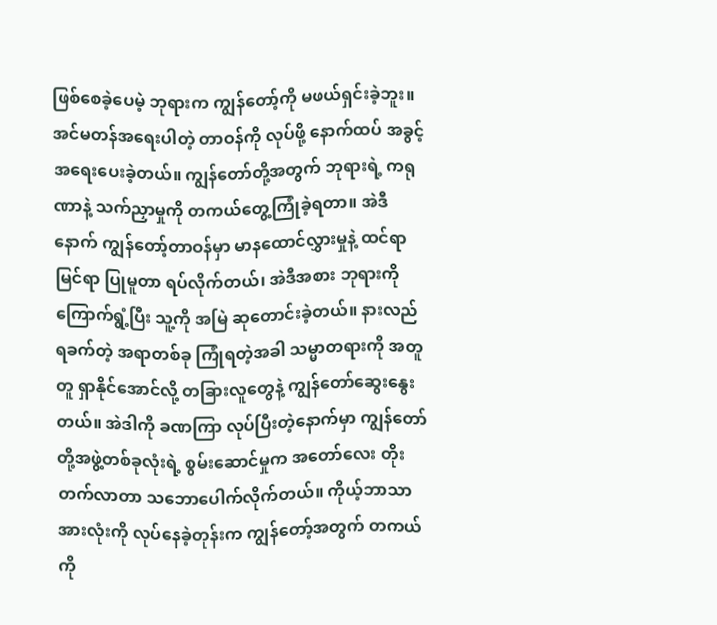ဖြစ်စေခဲ့ပေမဲ့ ဘုရားက ကျွန်တော့်ကို မဖယ်ရှင်းခဲ့ဘူး။ အင်မတန်အရေးပါတဲ့ တာဝန်ကို လုပ်ဖို့ နောက်ထပ် အခွင့်အရေးပေးခဲ့တယ်။ ကျွန်တော်တို့အတွက် ဘုရားရဲ့ ကရုဏာနဲ့ သက်ညှာမှုကို တကယ်တွေ့ကြုံခဲ့ရတာ။ အဲဒီနောက် ကျွန်တော့်တာဝန်မှာ မာနထောင်လွှားမှုနဲ့ ထင်ရာမြင်ရာ ပြုမူတာ ရပ်လိုက်တယ်၊ အဲဒီအစား ဘုရားကို ကြောက်ရွံ့ပြီး သူ့ကို အမြဲ ဆုတောင်းခဲ့တယ်။ နားလည်ရခက်တဲ့ အရာတစ်ခု ကြုံရတဲ့အခါ သမ္မာတရားကို အတူတူ ရှာနိုင်အောင်လို့ တခြားလူတွေနဲ့ ကျွန်တော်ဆွေးနွေးတယ်။ အဲဒါကို ခဏကြာ လုပ်ပြီးတဲ့နောက်မှာ ကျွန်တော်တို့အဖွဲ့တစ်ခုလုံးရဲ့ စွမ်းဆောင်မှုက အတော်လေး တိုးတက်လာတာ သဘောပေါက်လိုက်တယ်။ ကိုယ့်ဘာသာ အားလုံးကို လုပ်နေခဲ့တုန်းက ကျွန်တော့်အတွက် တကယ်ကို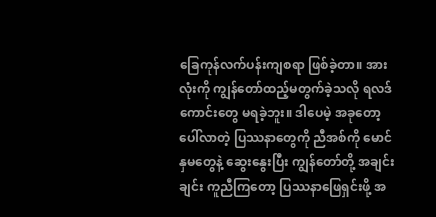ခြေကုန်လက်ပန်းကျစရာ ဖြစ်ခဲ့တာ။ အားလုံးကို ကျွန်တော်ထည့်မတွက်ခဲ့သလို ရလဒ်ကောင်းတွေ မရခဲ့ဘူး။ ဒါပေမဲ့ အခုတော့ ပေါ်လာတဲ့ ပြဿနာတွေကို ညီအစ်ကို မောင်နှမတွေနဲ့ ဆွေးနွေးပြီး ကျွန်တော်တို့ အချင်းချင်း ကူညီကြတော့ ပြဿနာဖြေရှင်းဖို့ အ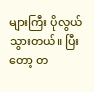များကြီး ပိုလွယ်သွားတယ်။ ပြီးတော့ တ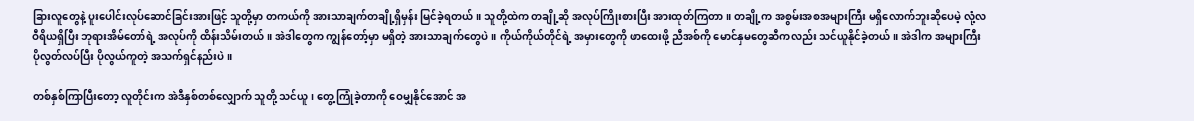ခြားလူတွေနဲ့ ပူးပေါင်းလုပ်ဆောင်ခြင်းအားဖြင့် သူတို့မှာ တကယ်ကို အားသာချက်တချို့ရှိမှန်း မြင်ခဲ့ရတယ်။ သူတို့ထဲက တချို့ဆို အလုပ်ကြိုးစားပြီး အားထုတ်ကြတာ။ တချို့က အစွမ်းအစအများကြီး မရှိလောက်ဘူးဆိုပေမဲ့ လုံ့လဝီရိယရှိပြီး ဘုရားအိမ်တော်ရဲ့ အလုပ်ကို ထိန်းသိမ်းတယ်။ အဲဒါတွေက ကျွန်တော့်မှာ မရှိတဲ့ အားသာချက်တွေပဲ။ ကိုယ်ကိုယ်တိုင်ရဲ့ အမှားတွေကို ဖာထေးဖို့ ညီအစ်ကို မောင်နှမတွေဆီကလည်း သင်ယူနိုင်ခဲ့တယ်။ အဲဒါက အများကြီး ပိုလွတ်လပ်ပြီး ပိုလွယ်ကူတဲ့ အသက်ရှင်နည်းပဲ။

တစ်နှစ်ကြာပြီးတော့ လူတိုင်းက အဲဒီနှစ်တစ်လျှောက် သူတို့ သင်ယူ၊ တွေ့ကြုံခဲ့တာကို ဝေမျှနိုင်အောင် အ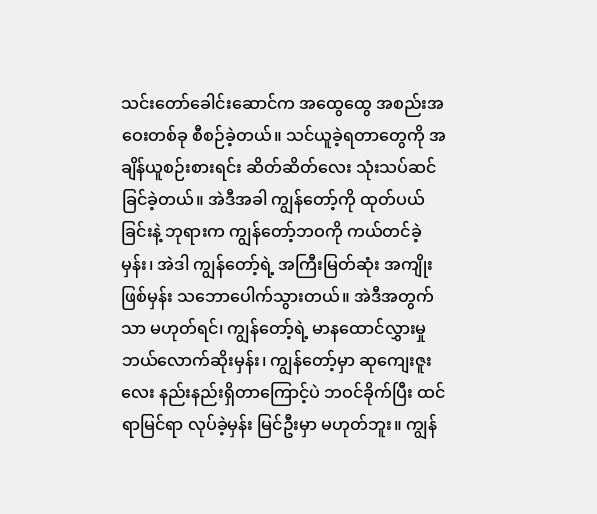သင်းတော်ခေါင်းဆောင်က အထွေထွေ အစည်းအဝေးတစ်ခု စီစဉ်ခဲ့တယ်။ သင်ယူခဲ့ရတာတွေကို အချိန်ယူစဉ်းစားရင်း ဆိတ်ဆိတ်လေး သုံးသပ်ဆင်ခြင်ခဲ့တယ်။ အဲဒီအခါ ကျွန်တော့်ကို ထုတ်ပယ်ခြင်းနဲ့ ဘုရားက ကျွန်တော့်ဘဝကို ကယ်တင်ခဲ့မှန်း၊ အဲဒါ ကျွန်တော့်ရဲ့ အကြီးမြတ်ဆုံး အကျိုးဖြစ်မှန်း သဘောပေါက်သွားတယ်။ အဲဒီအတွက်သာ မဟုတ်ရင်၊ ကျွန်တော့်ရဲ့ မာနထောင်လွှားမှု ဘယ်လောက်ဆိုးမှန်း၊ ကျွန်တော့်မှာ ဆုကျေးဇူးလေး နည်းနည်းရှိတာကြောင့်ပဲ ဘဝင်ခိုက်ပြီး ထင်ရာမြင်ရာ လုပ်ခဲ့မှန်း မြင်ဦးမှာ မဟုတ်ဘူး။ ကျွန်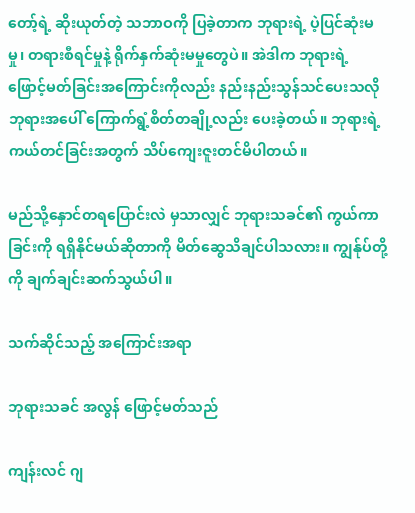တော့်ရဲ့ ဆိုးယုတ်တဲ့ သဘာဝကို ပြခဲ့တာက ဘုရားရဲ့ ပဲ့ပြင်ဆုံးမမှု၊ တရားစီရင်မှုနဲ့ ရိုက်နှက်ဆုံးမမှုတွေပဲ။ အဲဒါက ဘုရားရဲ့ ဖြောင့်မတ်ခြင်းအကြောင်းကိုလည်း နည်းနည်းသွန်သင်ပေးသလို ဘုရားအပေါ် ကြောက်ရွံ့စိတ်တချို့လည်း ပေးခဲ့တယ်။ ဘုရားရဲ့ ကယ်တင်ခြင်းအတွက် သိပ်ကျေးဇူးတင်မိပါတယ်။

မည်သို့နှောင်တရပြောင်းလဲ မှသာလျှင် ဘုရားသခင်၏ ကွယ်ကာခြင်းကို ရရှိနိုင်မယ်ဆိုတာကို မိတ်ဆွေသိချင်ပါသလား။ ကျွန်ုပ်တို့ကို ချက်ချင်းဆက်သွယ်ပါ။

သက်ဆိုင်သည့် အကြောင်းအရာ

ဘုရားသခင် အလွန် ဖြောင့်မတ်သည်

ကျန်းလင် ဂျ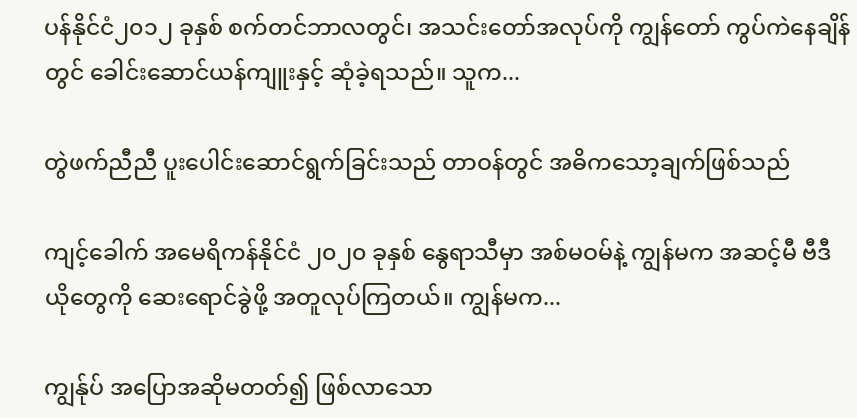ပန်နိုင်ငံ၂၀၁၂ ခုနှစ် စက်တင်ဘာလတွင်၊ အသင်းတော်အလုပ်ကို ကျွန်တော် ကွပ်ကဲနေချိန်တွင် ခေါင်းဆောင်ယန်ကျူးနှင့် ဆုံခဲ့ရသည်။ သူက...

တွဲဖက်ညီညီ ပူးပေါင်းဆောင်ရွက်ခြင်းသည် တာဝန်တွင် အဓိကသော့ချက်ဖြစ်သည်

ကျင့်ခေါက် အမေရိကန်နိုင်ငံ ၂၀၂၀ ခုနှစ် နွေရာသီမှာ အစ်မဝမ်နဲ့ ကျွန်မက အဆင့်မီ ဗီဒီယိုတွေကို ဆေးရောင်ခွဲဖို့ အတူလုပ်ကြတယ်။ ကျွန်မက...

ကျွန်ုပ် အပြောအဆိုမတတ်၍ ဖြစ်လာသော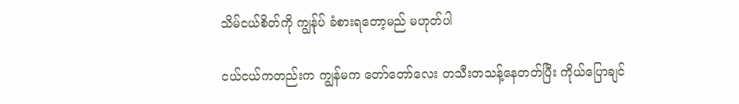သိမ်ငယ်စိတ်ကို ကျွန်ုပ် ခံစားရတော့မည် မဟုတ်ပါ

ငယ်ငယ်ကတည်းက ကျွန်မက တော်တော်လေး တသီးတသန့်နေတတ်ပြီး ကိုယ်ပြောချင်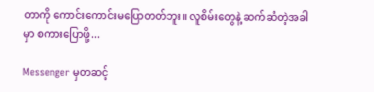တာကို ကောင်းကောင်းမပြောတတ်ဘူး။ လူစိမ်းတွေနဲ့ ဆက်ဆံတဲ့အခါမှာ စကားပြောဖို့...

Messenger မှတဆင့်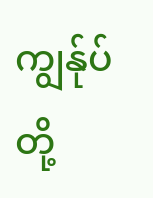ကျွန်ုပ်တို့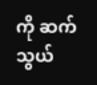ကို ဆက်သွယ်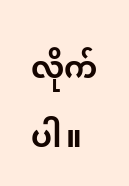လိုက်ပါ။